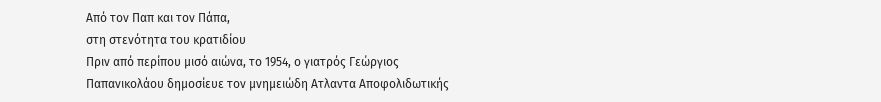Από τον Παπ και τον Πάπα,
στη στενότητα του κρατιδίου
Πριν από περίπου μισό αιώνα, το 1954, ο γιατρός Γεώργιος Παπανικολάου δημοσίευε τον μνημειώδη Ατλαντα Αποφολιδωτικής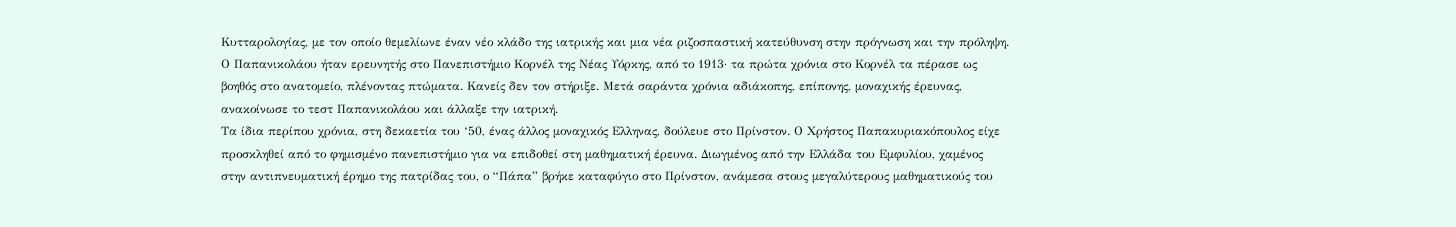Κυτταρολογίας, με τον οποίο θεμελίωνε έναν νέο κλάδο της ιατρικής και μια νέα ριζοσπαστική κατεύθυνση στην πρόγνωση και την πρόληψη. Ο Παπανικολάου ήταν ερευνητής στο Πανεπιστήμιο Κορνέλ της Νέας Υόρκης, από το 1913· τα πρώτα χρόνια στο Κορνέλ τα πέρασε ως βοηθός στο ανατομείο, πλένοντας πτώματα. Κανείς δεν τον στήριξε. Μετά σαράντα χρόνια αδιάκοπης, επίπονης, μοναχικής έρευνας, ανακοίνωσε το τεστ Παπανικολάου και άλλαξε την ιατρική.
Τα ίδια περίπου χρόνια, στη δεκαετία του ‘50, ένας άλλος μοναχικός Ελληνας, δούλευε στο Πρίνστον. Ο Χρήστος Παπακυριακόπουλος είχε προσκληθεί από το φημισμένο πανεπιστήμιο για να επιδοθεί στη μαθηματική έρευνα. Διωγμένος από την Ελλάδα του Εμφυλίου, χαμένος στην αντιπνευματική έρημο της πατρίδας του, ο “Πάπα” βρήκε καταφύγιο στο Πρίνστον, ανάμεσα στους μεγαλύτερους μαθηματικούς του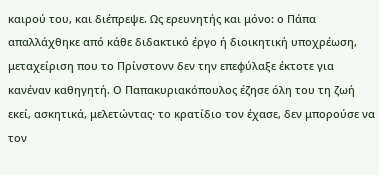καιρού του, και διέπρεψε. Ως ερευνητής και μόνο: ο Πάπα απαλλάχθηκε από κάθε διδακτικό έργο ή διοικητική υποχρέωση, μεταχείριση που το Πρίνστονν δεν την επεφύλαξε έκτοτε για κανέναν καθηγητή. Ο Παπακυριακόπουλος έζησε όλη του τη ζωή εκεί, ασκητικά, μελετώντας· το κρατίδιο τον έχασε, δεν μπορούσε να τον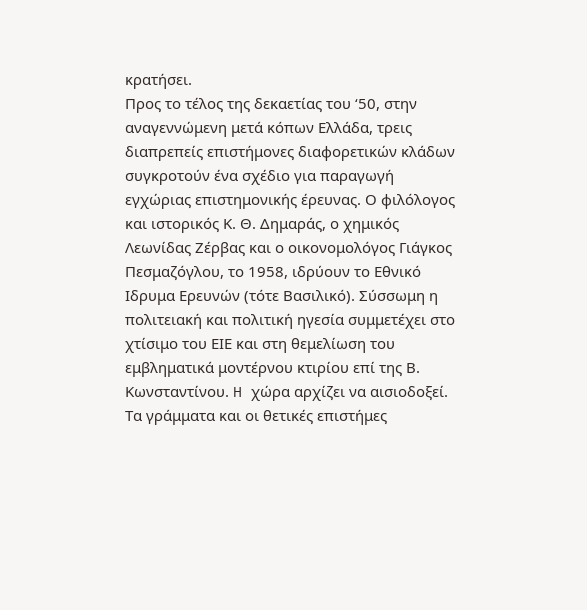κρατήσει.
Προς το τέλος της δεκαετίας του ‘50, στην αναγεννώμενη μετά κόπων Ελλάδα, τρεις διαπρεπείς επιστήμονες διαφορετικών κλάδων συγκροτούν ένα σχέδιο για παραγωγή εγχώριας επιστημονικής έρευνας. Ο φιλόλογος και ιστορικός Κ. Θ. Δημαράς, ο χημικός Λεωνίδας Ζέρβας και ο οικονομολόγος Γιάγκος Πεσμαζόγλου, το 1958, ιδρύουν το Εθνικό Ιδρυμα Ερευνών (τότε Βασιλικό). Σύσσωμη η πολιτειακή και πολιτική ηγεσία συμμετέχει στο χτίσιμο του ΕΙΕ και στη θεμελίωση του εμβληματικά μοντέρνου κτιρίου επί της Β. Κωνσταντίνου. H χώρα αρχίζει να αισιοδοξεί. Τα γράμματα και οι θετικές επιστήμες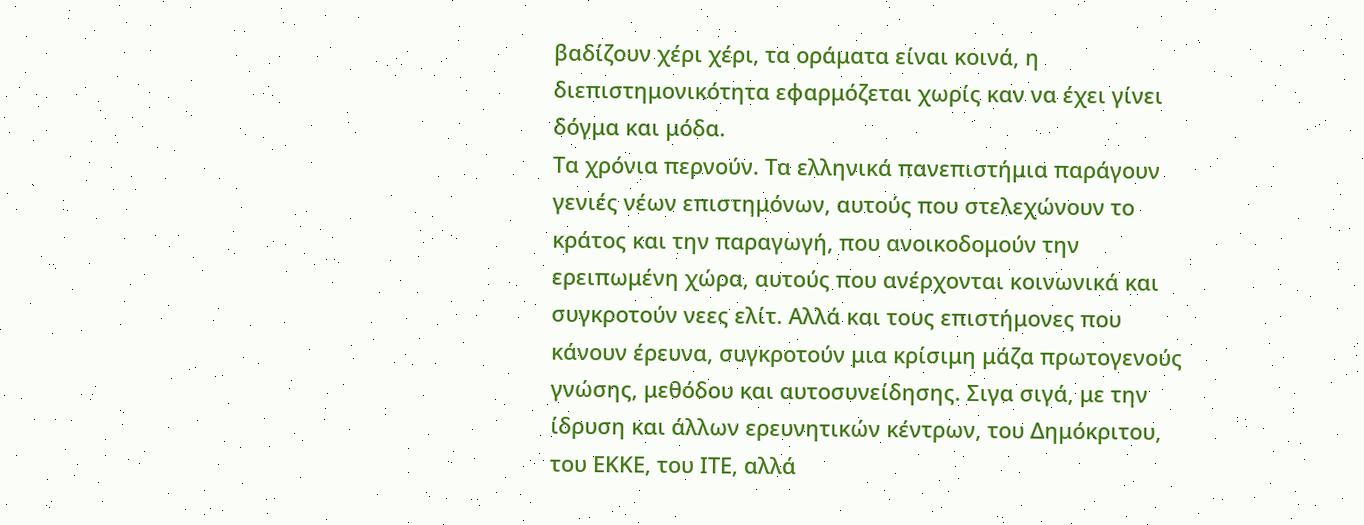βαδίζουν χέρι χέρι, τα οράματα είναι κοινά, η διεπιστημονικότητα εφαρμόζεται χωρίς καν να έχει γίνει δόγμα και μόδα.
Τα χρόνια περνούν. Τα ελληνικά πανεπιστήμια παράγουν γενιές νέων επιστημόνων, αυτούς που στελεχώνουν το κράτος και την παραγωγή, που ανοικοδομούν την ερειπωμένη χώρα, αυτούς που ανέρχονται κοινωνικά και συγκροτούν νεες ελίτ. Αλλά και τους επιστήμονες που κάνουν έρευνα, συγκροτούν μια κρίσιμη μάζα πρωτογενούς γνώσης, μεθόδου και αυτοσυνείδησης. Σιγα σιγά, με την ίδρυση και άλλων ερευνητικών κέντρων, του Δημόκριτου, του ΕΚΚΕ, του ΙΤΕ, αλλά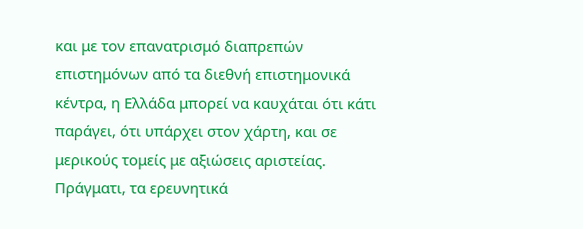και με τον επανατρισμό διαπρεπών επιστημόνων από τα διεθνή επιστημονικά κέντρα, η Ελλάδα μπορεί να καυχάται ότι κάτι παράγει, ότι υπάρχει στον χάρτη, και σε μερικούς τομείς με αξιώσεις αριστείας. Πράγματι, τα ερευνητικά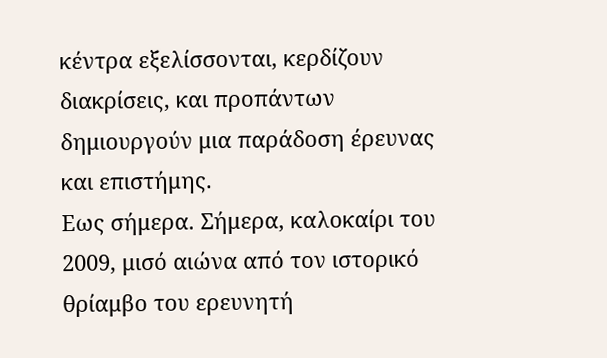κέντρα εξελίσσονται, κερδίζουν διακρίσεις, και προπάντων δημιουργούν μια παράδοση έρευνας και επιστήμης.
Εως σήμερα. Σήμερα, καλοκαίρι του 2009, μισό αιώνα από τον ιστορικό θρίαμβο του ερευνητή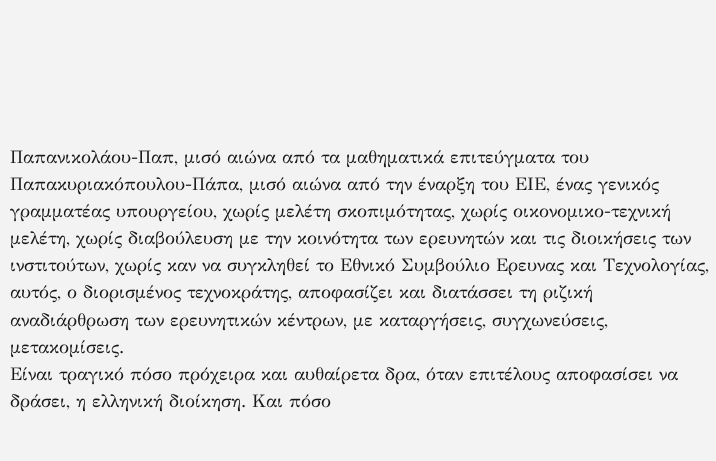Παπανικολάου-Παπ, μισό αιώνα από τα μαθηματικά επιτεύγματα του Παπακυριακόπουλου-Πάπα, μισό αιώνα από την έναρξη του ΕΙΕ, ένας γενικός γραμματέας υπουργείου, χωρίς μελέτη σκοπιμότητας, χωρίς οικονομικο-τεχνική μελέτη, χωρίς διαβούλευση με την κοινότητα των ερευνητών και τις διοικήσεις των ινστιτούτων, χωρίς καν να συγκληθεί το Εθνικό Συμβούλιο Ερευνας και Τεχνολογίας, αυτός, ο διορισμένος τεχνοκράτης, αποφασίζει και διατάσσει τη ριζική αναδιάρθρωση των ερευνητικών κέντρων, με καταργήσεις, συγχωνεύσεις, μετακομίσεις.
Είναι τραγικό πόσο πρόχειρα και αυθαίρετα δρα, όταν επιτέλους αποφασίσει να δράσει, η ελληνική διοίκηση. Και πόσο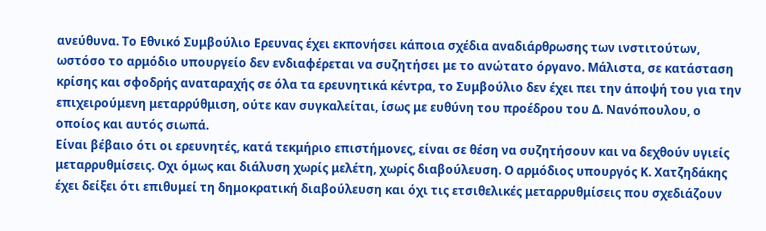ανεύθυνα. Το Εθνικό Συμβούλιο Ερευνας έχει εκπονήσει κάποια σχέδια αναδιάρθρωσης των ινστιτούτων, ωστόσο το αρμόδιο υπουργείο δεν ενδιαφέρεται να συζητήσει με το ανώτατο όργανο. Μάλιστα, σε κατάσταση κρίσης και σφοδρής αναταραχής σε όλα τα ερευνητικά κέντρα, το Συμβούλιο δεν έχει πει την άποψή του για την επιχειρούμενη μεταρρύθμιση, ούτε καν συγκαλείται, ίσως με ευθύνη του προέδρου του Δ. Νανόπουλου, ο οποίος και αυτός σιωπά.
Είναι βέβαιο ότι οι ερευνητές, κατά τεκμήριο επιστήμονες, είναι σε θέση να συζητήσουν και να δεχθούν υγιείς μεταρρυθμίσεις. Οχι όμως και διάλυση χωρίς μελέτη, χωρίς διαβούλευση. Ο αρμόδιος υπουργός Κ. Χατζηδάκης έχει δείξει ότι επιθυμεί τη δημοκρατική διαβούλευση και όχι τις ετσιθελικές μεταρρυθμίσεις που σχεδιάζουν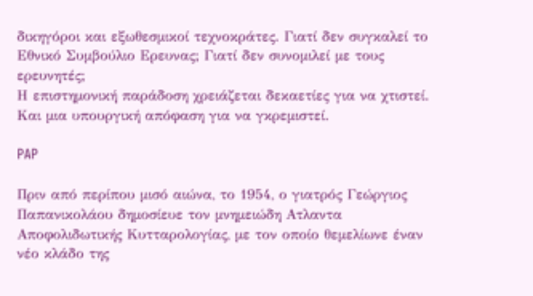δικηγόροι και εξωθεσμικοί τεχνοκράτες. Γιατί δεν συγκαλεί το Εθνικό Συμβούλιο Ερευνας; Γιατί δεν συνομιλεί με τους ερευνητές;
Η επιστημονική παράδοση χρειάζεται δεκαετίες για να χτιστεί. Και μια υπουργική απόφαση για να γκρεμιστεί.

PAP

Πριν από περίπου μισό αιώνα, το 1954, ο γιατρός Γεώργιος Παπανικολάου δημοσίευε τον μνημειώδη Ατλαντα Αποφολιδωτικής Κυτταρολογίας, με τον οποίο θεμελίωνε έναν νέο κλάδο της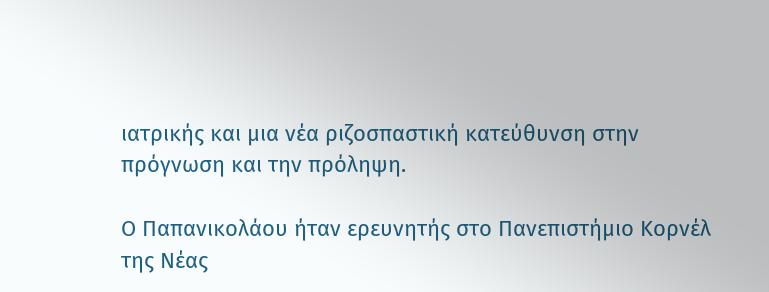ιατρικής και μια νέα ριζοσπαστική κατεύθυνση στην πρόγνωση και την πρόληψη.

Ο Παπανικολάου ήταν ερευνητής στο Πανεπιστήμιο Κορνέλ της Νέας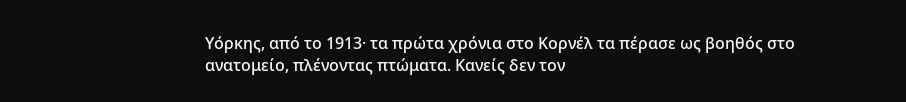Υόρκης, από το 1913· τα πρώτα χρόνια στο Κορνέλ τα πέρασε ως βοηθός στο ανατομείο, πλένοντας πτώματα. Κανείς δεν τον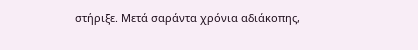στήριξε. Μετά σαράντα χρόνια αδιάκοπης,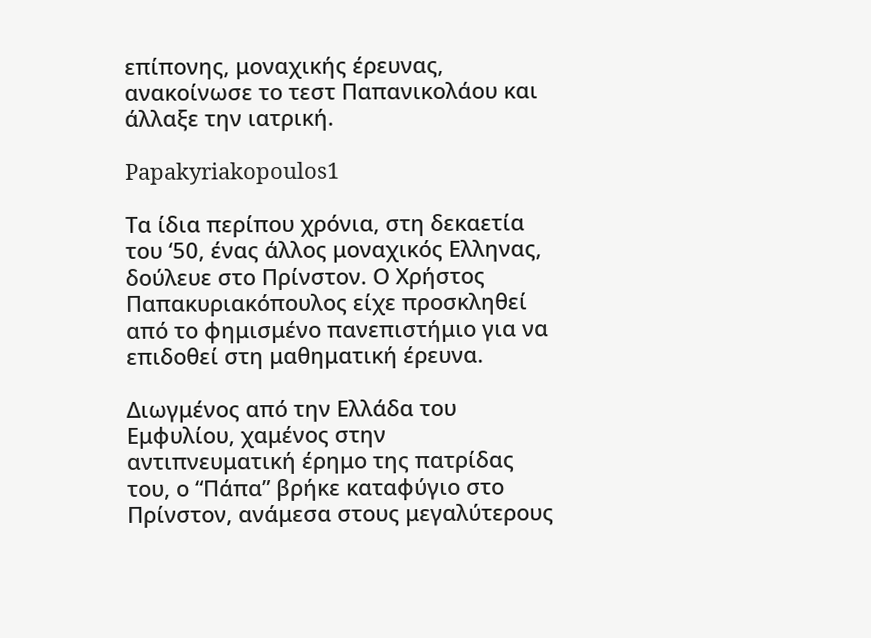επίπονης, μοναχικής έρευνας, ανακοίνωσε το τεστ Παπανικολάου και άλλαξε την ιατρική.

Papakyriakopoulos1

Τα ίδια περίπου χρόνια, στη δεκαετία του ‘50, ένας άλλος μοναχικός Ελληνας, δούλευε στο Πρίνστον. Ο Χρήστος Παπακυριακόπουλος είχε προσκληθεί από το φημισμένο πανεπιστήμιο για να επιδοθεί στη μαθηματική έρευνα.

Διωγμένος από την Ελλάδα του Εμφυλίου, χαμένος στην αντιπνευματική έρημο της πατρίδας του, ο “Πάπα” βρήκε καταφύγιο στο Πρίνστον, ανάμεσα στους μεγαλύτερους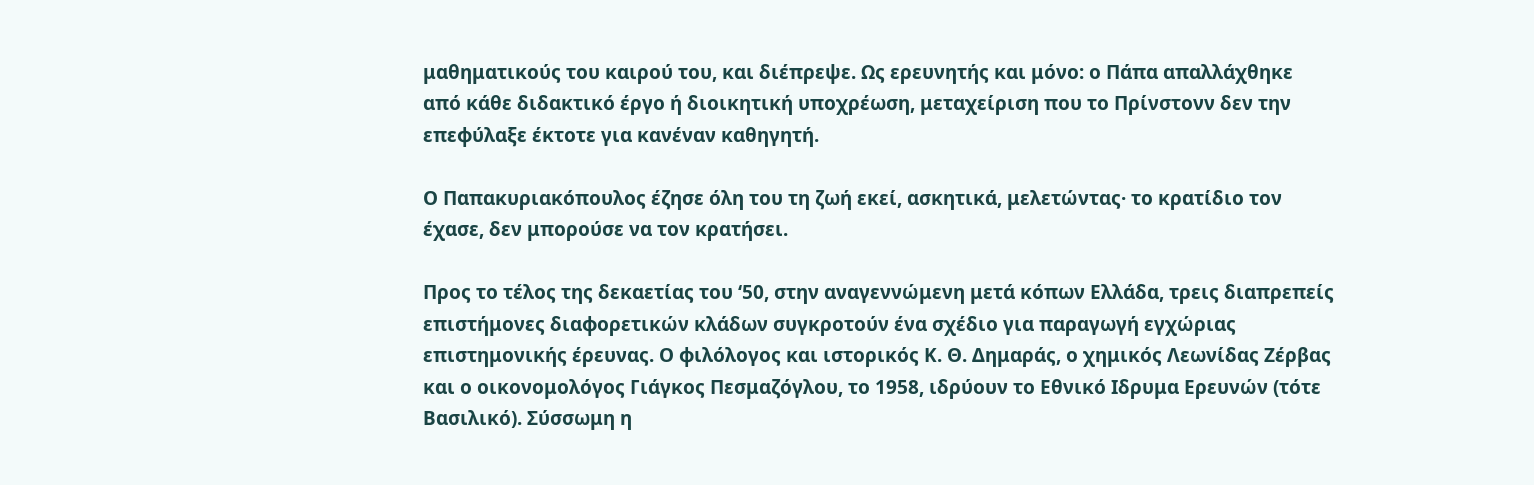μαθηματικούς του καιρού του, και διέπρεψε. Ως ερευνητής και μόνο: ο Πάπα απαλλάχθηκε από κάθε διδακτικό έργο ή διοικητική υποχρέωση, μεταχείριση που το Πρίνστονν δεν την επεφύλαξε έκτοτε για κανέναν καθηγητή.

Ο Παπακυριακόπουλος έζησε όλη του τη ζωή εκεί, ασκητικά, μελετώντας· το κρατίδιο τον έχασε, δεν μπορούσε να τον κρατήσει.

Προς το τέλος της δεκαετίας του ‘50, στην αναγεννώμενη μετά κόπων Ελλάδα, τρεις διαπρεπείς επιστήμονες διαφορετικών κλάδων συγκροτούν ένα σχέδιο για παραγωγή εγχώριας επιστημονικής έρευνας. Ο φιλόλογος και ιστορικός Κ. Θ. Δημαράς, ο χημικός Λεωνίδας Ζέρβας και ο οικονομολόγος Γιάγκος Πεσμαζόγλου, το 1958, ιδρύουν το Εθνικό Ιδρυμα Ερευνών (τότε Βασιλικό). Σύσσωμη η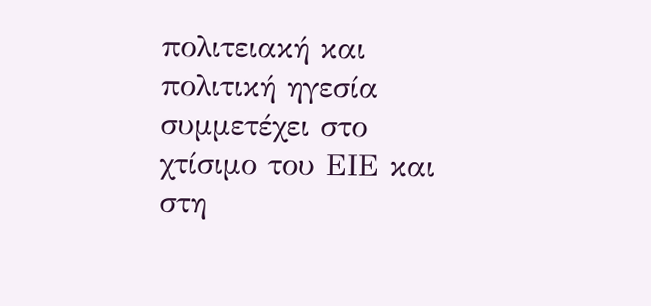πολιτειακή και πολιτική ηγεσία συμμετέχει στο χτίσιμο του ΕΙΕ και στη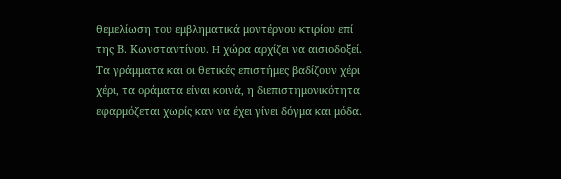θεμελίωση του εμβληματικά μοντέρνου κτιρίου επί της Β. Κωνσταντίνου. H χώρα αρχίζει να αισιοδοξεί. Τα γράμματα και οι θετικές επιστήμες βαδίζουν χέρι χέρι, τα οράματα είναι κοινά, η διεπιστημονικότητα εφαρμόζεται χωρίς καν να έχει γίνει δόγμα και μόδα.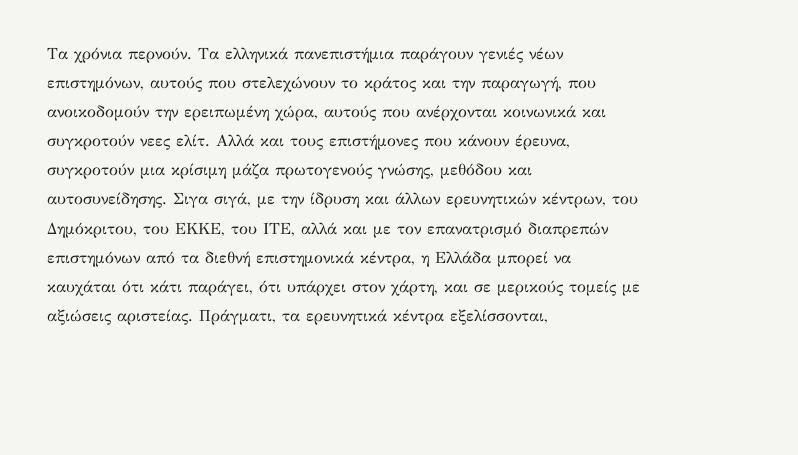Τα χρόνια περνούν. Τα ελληνικά πανεπιστήμια παράγουν γενιές νέων επιστημόνων, αυτούς που στελεχώνουν το κράτος και την παραγωγή, που ανοικοδομούν την ερειπωμένη χώρα, αυτούς που ανέρχονται κοινωνικά και συγκροτούν νεες ελίτ. Αλλά και τους επιστήμονες που κάνουν έρευνα, συγκροτούν μια κρίσιμη μάζα πρωτογενούς γνώσης, μεθόδου και αυτοσυνείδησης. Σιγα σιγά, με την ίδρυση και άλλων ερευνητικών κέντρων, του Δημόκριτου, του ΕΚΚΕ, του ΙΤΕ, αλλά και με τον επανατρισμό διαπρεπών επιστημόνων από τα διεθνή επιστημονικά κέντρα, η Ελλάδα μπορεί να καυχάται ότι κάτι παράγει, ότι υπάρχει στον χάρτη, και σε μερικούς τομείς με αξιώσεις αριστείας. Πράγματι, τα ερευνητικά κέντρα εξελίσσονται,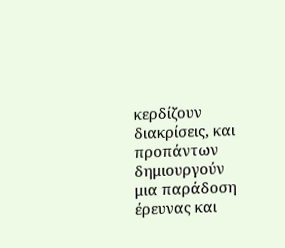κερδίζουν διακρίσεις, και προπάντων δημιουργούν μια παράδοση έρευνας και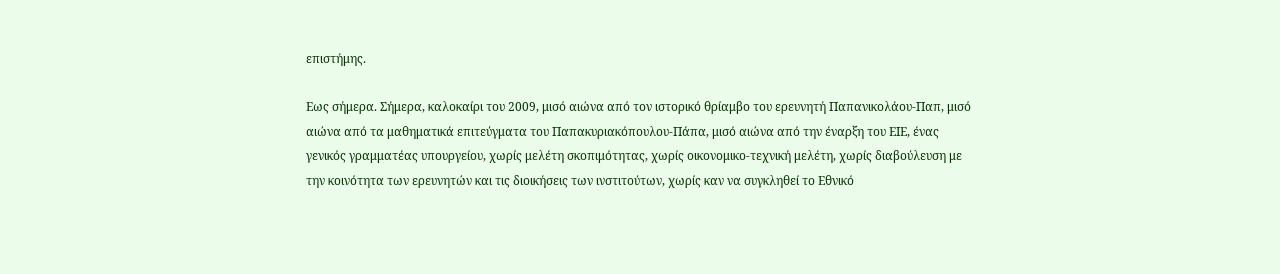επιστήμης.

Εως σήμερα. Σήμερα, καλοκαίρι του 2009, μισό αιώνα από τον ιστορικό θρίαμβο του ερευνητή Παπανικολάου-Παπ, μισό αιώνα από τα μαθηματικά επιτεύγματα του Παπακυριακόπουλου-Πάπα, μισό αιώνα από την έναρξη του ΕΙΕ, ένας γενικός γραμματέας υπουργείου, χωρίς μελέτη σκοπιμότητας, χωρίς οικονομικο-τεχνική μελέτη, χωρίς διαβούλευση με την κοινότητα των ερευνητών και τις διοικήσεις των ινστιτούτων, χωρίς καν να συγκληθεί το Εθνικό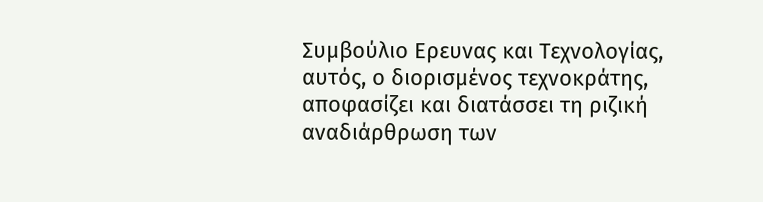Συμβούλιο Ερευνας και Τεχνολογίας, αυτός, ο διορισμένος τεχνοκράτης, αποφασίζει και διατάσσει τη ριζική αναδιάρθρωση των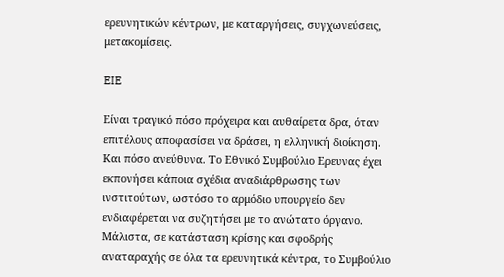ερευνητικών κέντρων, με καταργήσεις, συγχωνεύσεις, μετακομίσεις.

EIE

Είναι τραγικό πόσο πρόχειρα και αυθαίρετα δρα, όταν επιτέλους αποφασίσει να δράσει, η ελληνική διοίκηση. Και πόσο ανεύθυνα. Το Εθνικό Συμβούλιο Ερευνας έχει εκπονήσει κάποια σχέδια αναδιάρθρωσης των ινστιτούτων, ωστόσο το αρμόδιο υπουργείο δεν ενδιαφέρεται να συζητήσει με το ανώτατο όργανο. Μάλιστα, σε κατάσταση κρίσης και σφοδρής αναταραχής σε όλα τα ερευνητικά κέντρα, το Συμβούλιο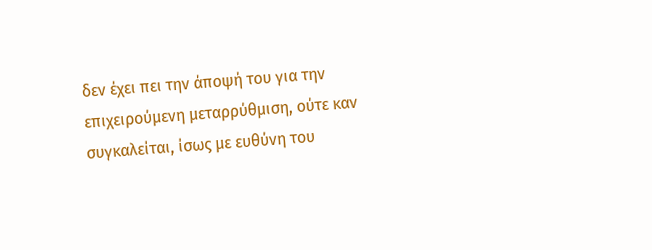δεν έχει πει την άποψή του για την επιχειρούμενη μεταρρύθμιση, ούτε καν συγκαλείται, ίσως με ευθύνη του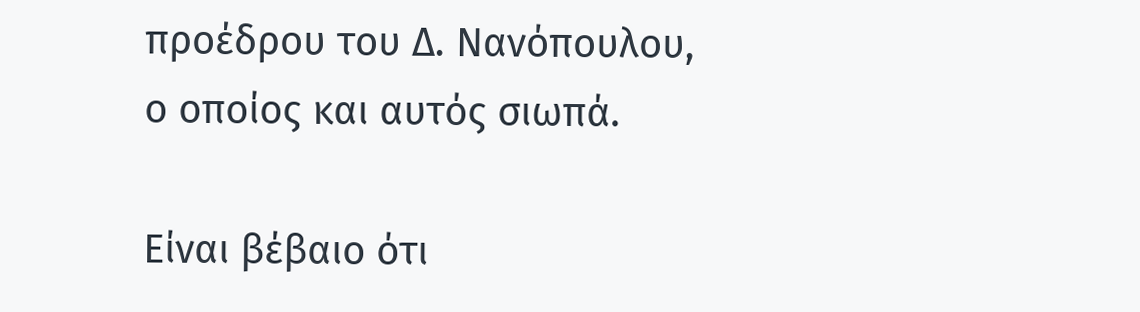προέδρου του Δ. Νανόπουλου, ο οποίος και αυτός σιωπά.

Είναι βέβαιο ότι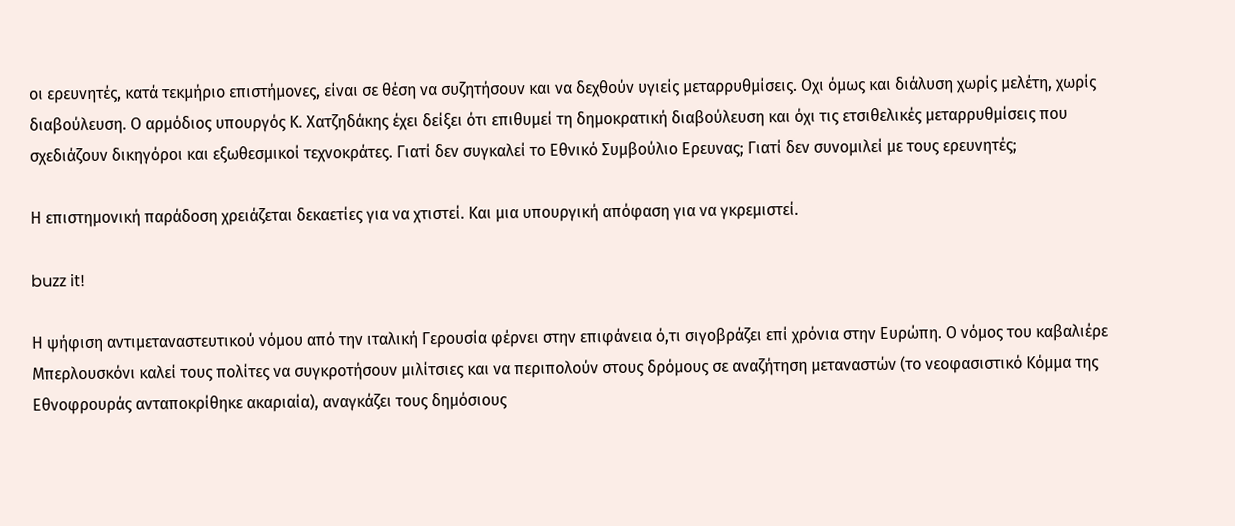οι ερευνητές, κατά τεκμήριο επιστήμονες, είναι σε θέση να συζητήσουν και να δεχθούν υγιείς μεταρρυθμίσεις. Οχι όμως και διάλυση χωρίς μελέτη, χωρίς διαβούλευση. Ο αρμόδιος υπουργός Κ. Χατζηδάκης έχει δείξει ότι επιθυμεί τη δημοκρατική διαβούλευση και όχι τις ετσιθελικές μεταρρυθμίσεις που σχεδιάζουν δικηγόροι και εξωθεσμικοί τεχνοκράτες. Γιατί δεν συγκαλεί το Εθνικό Συμβούλιο Ερευνας; Γιατί δεν συνομιλεί με τους ερευνητές;

Η επιστημονική παράδοση χρειάζεται δεκαετίες για να χτιστεί. Και μια υπουργική απόφαση για να γκρεμιστεί.

buzz it!

Η ψήφιση αντιμεταναστευτικού νόμου από την ιταλική Γερουσία φέρνει στην επιφάνεια ό,τι σιγοβράζει επί χρόνια στην Ευρώπη. Ο νόμος του καβαλιέρε Μπερλουσκόνι καλεί τους πολίτες να συγκροτήσουν μιλίτσιες και να περιπολούν στους δρόμους σε αναζήτηση μεταναστών (το νεοφασιστικό Κόμμα της Εθνοφρουράς ανταποκρίθηκε ακαριαία), αναγκάζει τους δημόσιους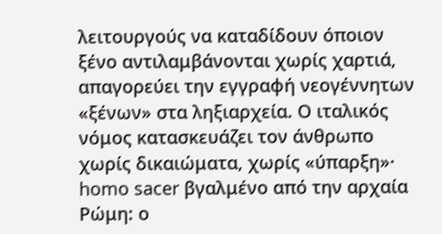λειτουργούς να καταδίδουν όποιον ξένο αντιλαμβάνονται χωρίς χαρτιά, απαγορεύει την εγγραφή νεογέννητων «ξένων» στα ληξιαρχεία. Ο ιταλικός νόμος κατασκευάζει τον άνθρωπο χωρίς δικαιώματα, χωρίς «ύπαρξη»· homo sacer βγαλμένο από την αρχαία Ρώμη: ο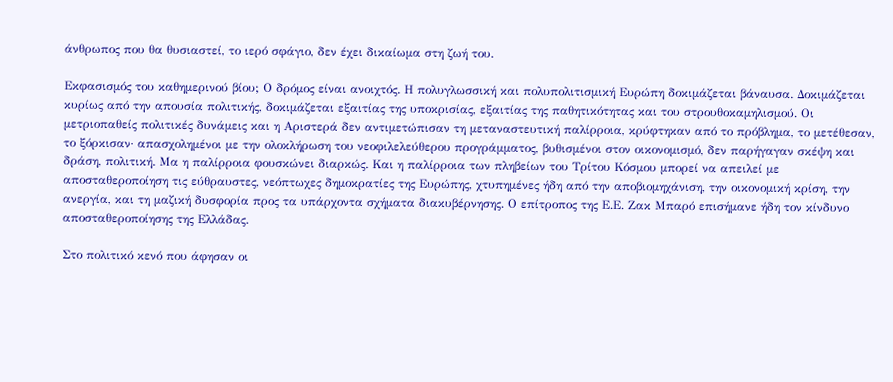άνθρωπος που θα θυσιαστεί, το ιερό σφάγιο, δεν έχει δικαίωμα στη ζωή του.

Εκφασισμός του καθημερινού βίου; Ο δρόμος είναι ανοιχτός. Η πολυγλωσσική και πολυπολιτισμική Ευρώπη δοκιμάζεται βάναυσα. Δοκιμάζεται κυρίως από την απουσία πολιτικής, δοκιμάζεται εξαιτίας της υποκρισίας, εξαιτίας της παθητικότητας και του στρουθοκαμηλισμού. Οι μετριοπαθείς πολιτικές δυνάμεις και η Αριστερά δεν αντιμετώπισαν τη μεταναστευτική παλίρροια, κρύφτηκαν από το πρόβλημα, το μετέθεσαν, το ξόρκισαν· απασχολημένοι με την ολοκλήρωση του νεοφιλελεύθερου προγράμματος, βυθισμένοι στον οικονομισμό, δεν παρήγαγαν σκέψη και δράση, πολιτική. Μα η παλίρροια φουσκώνει διαρκώς. Και η παλίρροια των πληβείων του Τρίτου Κόσμου μπορεί να απειλεί με αποσταθεροποίηση τις εύθραυστες, νεόπτωχες δημοκρατίες της Ευρώπης, χτυπημένες ήδη από την αποβιομηχάνιση, την οικονομική κρίση, την ανεργία, και τη μαζική δυσφορία προς τα υπάρχοντα σχήματα διακυβέρνησης. Ο επίτροπος της Ε.Ε. Ζακ Μπαρό επισήμανε ήδη τον κίνδυνο αποσταθεροποίησης της Ελλάδας.

Στο πολιτικό κενό που άφησαν οι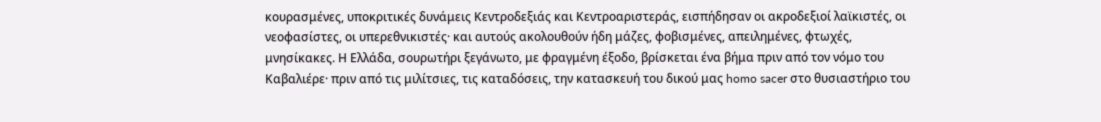κουρασμένες, υποκριτικές δυνάμεις Κεντροδεξιάς και Κεντροαριστεράς, εισπήδησαν οι ακροδεξιοί λαϊκιστές, οι νεοφασίστες, οι υπερεθνικιστές· και αυτούς ακολουθούν ήδη μάζες, φοβισμένες, απειλημένες, φτωχές, μνησίκακες. Η Ελλάδα, σουρωτήρι ξεγάνωτο, με φραγμένη έξοδο, βρίσκεται ένα βήμα πριν από τον νόμο του Καβαλιέρε· πριν από τις μιλίτσιες, τις καταδόσεις, την κατασκευή του δικού μας homo sacer στο θυσιαστήριο του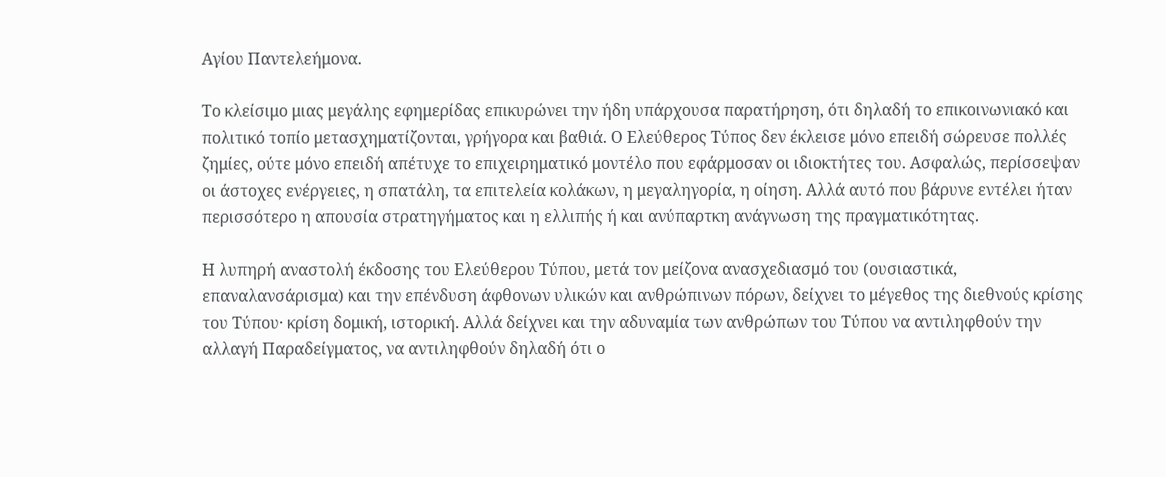Αγίου Παντελεήμονα.

Το κλείσιμο μιας μεγάλης εφημερίδας επικυρώνει την ήδη υπάρχουσα παρατήρηση, ότι δηλαδή το επικοινωνιακό και πολιτικό τοπίο μετασχηματίζονται, γρήγορα και βαθιά. Ο Ελεύθερος Τύπος δεν έκλεισε μόνο επειδή σώρευσε πολλές ζημίες, ούτε μόνο επειδή απέτυχε το επιχειρηματικό μοντέλο που εφάρμοσαν οι ιδιοκτήτες του. Ασφαλώς, περίσσεψαν οι άστοχες ενέργειες, η σπατάλη, τα επιτελεία κολάκων, η μεγαληγορία, η οίηση. Αλλά αυτό που βάρυνε εντέλει ήταν περισσότερο η απουσία στρατηγήματος και η ελλιπής ή και ανύπαρτκη ανάγνωση της πραγματικότητας.

Η λυπηρή αναστολή έκδοσης του Ελεύθερου Τύπου, μετά τον μείζονα ανασχεδιασμό του (ουσιαστικά, επαναλανσάρισμα) και την επένδυση άφθονων υλικών και ανθρώπινων πόρων, δείχνει το μέγεθος της διεθνούς κρίσης του Τύπου· κρίση δομική, ιστορική. Αλλά δείχνει και την αδυναμία των ανθρώπων του Τύπου να αντιληφθούν την αλλαγή Παραδείγματος, να αντιληφθούν δηλαδή ότι ο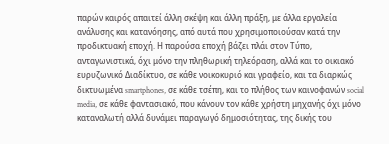παρών καιρός απαιτεί άλλη σκέψη και άλλη πράξη, με άλλα εργαλεία ανάλυσης και κατανόησης, από αυτά που χρησιμοποιούσαν κατά την προδικτυακή εποχή. Η παρούσα εποχή βάζει πλάι στον Τύπο, ανταγωνιστικά, όχι μόνο την πληθωρική τηλεόραση, αλλά και το οικιακό ευρυζωνικό Διαδίκτυο, σε κάθε νοικοκυριό και γραφείο, και τα διαρκώς δικτυωμένα smartphones, σε κάθε τσέπη, και το πλήθος των καινοφανών social media, σε κάθε φαντασιακό, που κάνουν τον κάθε χρήστη μηχανής όχι μόνο καταναλωτή αλλά δυνάμει παραγωγό δημοσιότητας, της δικής του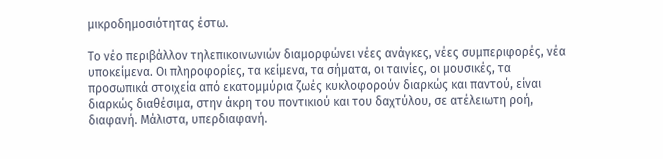μικροδημοσιότητας έστω.

Το νέο περιβάλλον τηλεπικοινωνιών διαμορφώνει νέες ανάγκες, νέες συμπεριφορές, νέα υποκείμενα. Οι πληροφορίες, τα κείμενα, τα σήματα, οι ταινίες, οι μουσικές, τα προσωπικά στοιχεία από εκατομμύρια ζωές κυκλοφορούν διαρκώς και παντού, είναι διαρκώς διαθέσιμα, στην άκρη του ποντικιού και του δαχτύλου, σε ατέλειωτη ροή, διαφανή. Μάλιστα, υπερδιαφανή.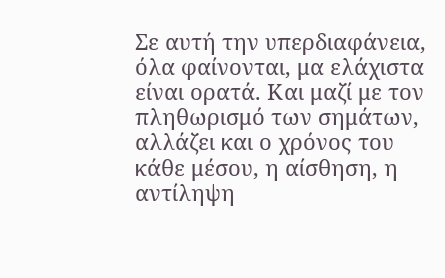Σε αυτή την υπερδιαφάνεια, όλα φαίνονται, μα ελάχιστα είναι ορατά. Και μαζί με τον πληθωρισμό των σημάτων, αλλάζει και ο χρόνος του κάθε μέσου, η αίσθηση, η αντίληψη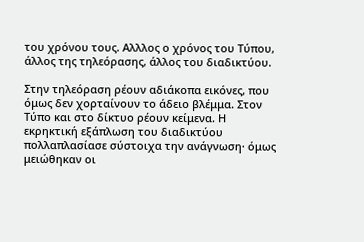του χρόνου τους. Αλλλος ο χρόνος του Τύπου, άλλος της τηλεόρασης, άλλος του διαδικτύου.

Στην τηλεόραση ρέουν αδιάκοπα εικόνες, που όμως δεν χορταίνουν το άδειο βλέμμα. Στον Τύπο και στο δίκτυο ρέουν κείμενα. Η εκρηκτική εξάπλωση του διαδικτύου πολλαπλασίασε σύστοιχα την ανάγνωση· όμως μειώθηκαν οι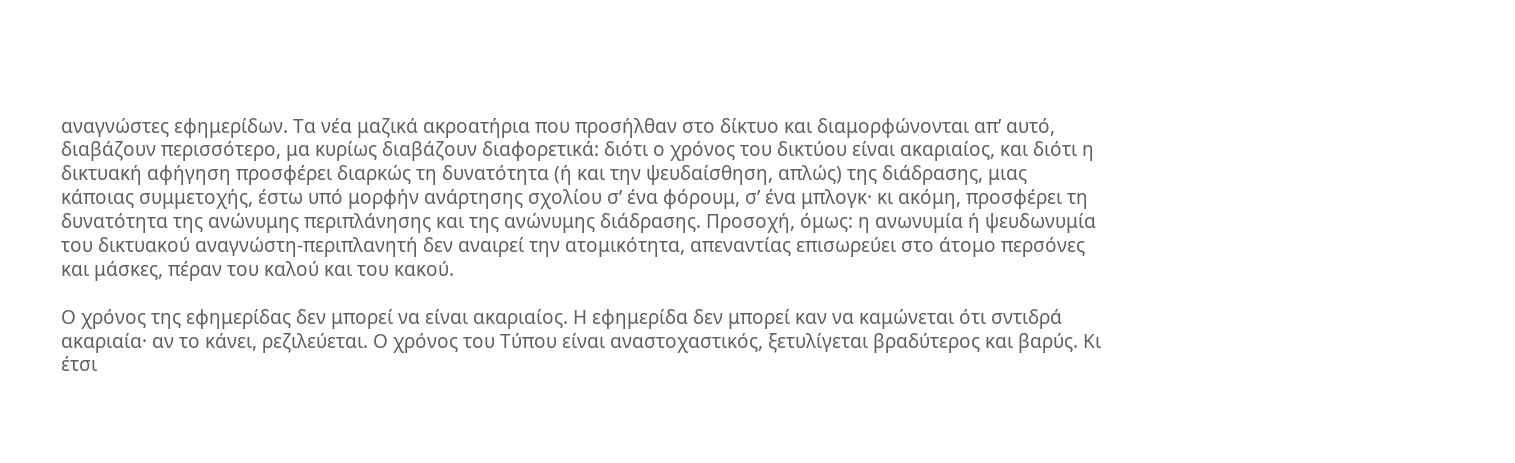αναγνώστες εφημερίδων. Τα νέα μαζικά ακροατήρια που προσήλθαν στο δίκτυο και διαμορφώνονται απ’ αυτό, διαβάζουν περισσότερο, μα κυρίως διαβάζουν διαφορετικά: διότι ο χρόνος του δικτύου είναι ακαριαίος, και διότι η δικτυακή αφήγηση προσφέρει διαρκώς τη δυνατότητα (ή και την ψευδαίσθηση, απλώς) της διάδρασης, μιας κάποιας συμμετοχής, έστω υπό μορφήν ανάρτησης σχολίου σ’ ένα φόρουμ, σ’ ένα μπλογκ· κι ακόμη, προσφέρει τη δυνατότητα της ανώνυμης περιπλάνησης και της ανώνυμης διάδρασης. Προσοχή, όμως: η ανωνυμία ή ψευδωνυμία του δικτυακού αναγνώστη-περιπλανητή δεν αναιρεί την ατομικότητα, απεναντίας επισωρεύει στο άτομο περσόνες και μάσκες, πέραν του καλού και του κακού.

Ο χρόνος της εφημερίδας δεν μπορεί να είναι ακαριαίος. Η εφημερίδα δεν μπορεί καν να καμώνεται ότι σντιδρά ακαριαία· αν το κάνει, ρεζιλεύεται. Ο χρόνος του Τύπου είναι αναστοχαστικός, ξετυλίγεται βραδύτερος και βαρύς. Κι έτσι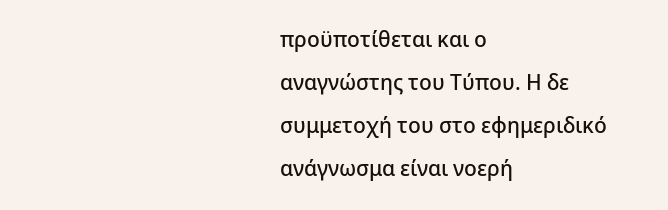προϋποτίθεται και ο αναγνώστης του Τύπου. Η δε συμμετοχή του στο εφημεριδικό ανάγνωσμα είναι νοερή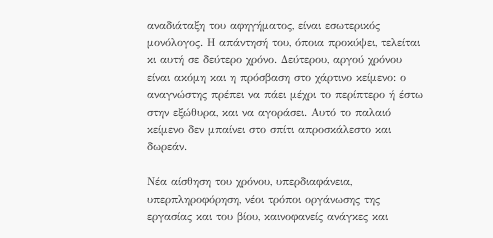αναδιάταξη του αφηγήματος, είναι εσωτερικός μονόλογος. Η απάντησή του, όποια προκύψει, τελείται κι αυτή σε δεύτερο χρόνο. Δεύτερου, αργού χρόνου είναι ακόμη και η πρόσβαση στο χάρτινο κείμενο: ο αναγνώστης πρέπει να πάει μέχρι το περίπτερο ή έστω στην εξώθυρα, και να αγοράσει. Αυτό το παλαιό κείμενο δεν μπαίνει στο σπίτι απροσκάλεστο και δωρεάν.

Νέα αίσθηση του χρόνου, υπερδιαφάνεια, υπερπληροφόρηση, νέοι τρόποι οργάνωσης της εργασίας και του βίου, καινοφανείς ανάγκες και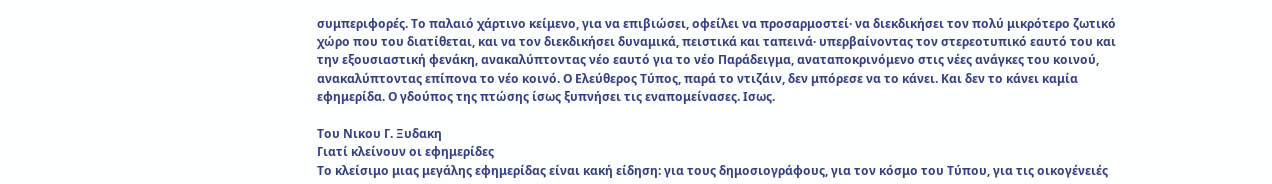συμπεριφορές. Το παλαιό χάρτινο κείμενο, για να επιβιώσει, οφείλει να προσαρμοστεί· να διεκδικήσει τον πολύ μικρότερο ζωτικό χώρο που του διατίθεται, και να τον διεκδικήσει δυναμικά, πειστικά και ταπεινά· υπερβαίνοντας τον στερεοτυπικό εαυτό του και την εξουσιαστική φενάκη, ανακαλύπτοντας νέο εαυτό για το νέο Παράδειγμα, αναταποκρινόμενο στις νέες ανάγκες του κοινού, ανακαλύπτοντας επίπονα το νέο κοινό. Ο Ελεύθερος Τύπος, παρά το ντιζάιν, δεν μπόρεσε να το κάνει. Και δεν το κάνει καμία εφημερίδα. Ο γδούπος της πτώσης ίσως ξυπνήσει τις εναπομείνασες. Ισως.

Του Νικου Γ. Ξυδακη
Γιατί κλείνουν οι εφημερίδες
Το κλείσιμο μιας μεγάλης εφημερίδας είναι κακή είδηση: για τους δημοσιογράφους, για τον κόσμο του Τύπου, για τις οικογένειές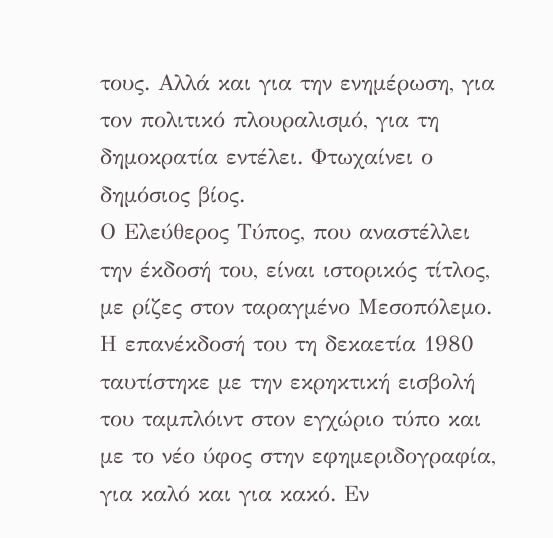τους. Αλλά και για την ενημέρωση, για τον πολιτικό πλουραλισμό, για τη δημοκρατία εντέλει. Φτωχαίνει ο δημόσιος βίος.
Ο Ελεύθερος Τύπος, που αναστέλλει την έκδοσή του, είναι ιστορικός τίτλος, με ρίζες στον ταραγμένο Μεσοπόλεμο. Η επανέκδοσή του τη δεκαετία 1980 ταυτίστηκε με την εκρηκτική εισβολή του ταμπλόιντ στον εγχώριο τύπο και με το νέο ύφος στην εφημεριδογραφία, για καλό και για κακό. Εν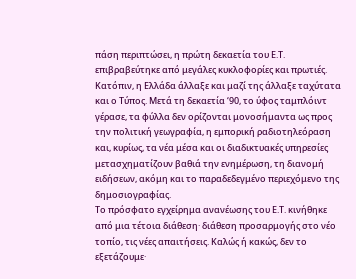πάση περιπτώσει, η πρώτη δεκαετία του Ε.Τ. επιβραβεύτηκε από μεγάλες κυκλοφορίες και πρωτιές.
Κατόπιν, η Ελλάδα άλλαξε και μαζί της άλλαξε ταχύτατα και ο Τύπος. Μετά τη δεκαετία ‘90, το ύφος ταμπλόιντ γέρασε, τα φύλλα δεν ορίζονται μονοσήμαντα ως προς την πολιτική γεωγραφία, η εμπορική ραδιοτηλεόραση και, κυρίως, τα νέα μέσα και οι διαδικτυακές υπηρεσίες μετασχηματίζουν βαθιά την ενημέρωση, τη διανομή ειδήσεων, ακόμη και το παραδεδεγμένο περιεχόμενο της δημοσιογραφίας.
Το πρόσφατο εγχείρημα ανανέωσης του Ε.Τ. κινήθηκε από μια τέτοια διάθεση· διάθεση προσαρμογής στο νέο τοπίο, τις νέες απαιτήσεις. Καλώς ή κακώς, δεν το εξετάζουμε·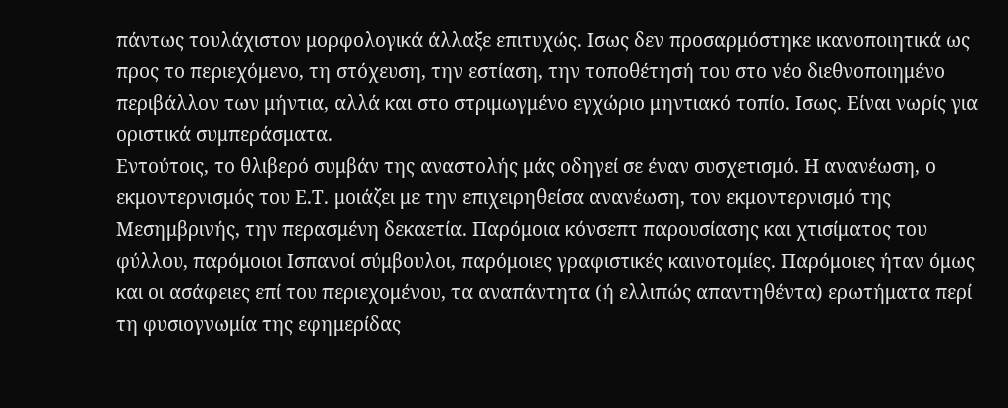πάντως τουλάχιστον μορφολογικά άλλαξε επιτυχώς. Ισως δεν προσαρμόστηκε ικανοποιητικά ως προς το περιεχόμενο, τη στόχευση, την εστίαση, την τοποθέτησή του στο νέο διεθνοποιημένο περιβάλλον των μήντια, αλλά και στο στριμωγμένο εγχώριο μηντιακό τοπίο. Ισως. Είναι νωρίς για οριστικά συμπεράσματα.
Εντούτοις, το θλιβερό συμβάν της αναστολής μάς οδηγεί σε έναν συσχετισμό. Η ανανέωση, ο εκμοντερνισμός του Ε.Τ. μοιάζει με την επιχειρηθείσα ανανέωση, τον εκμοντερνισμό της Μεσημβρινής, την περασμένη δεκαετία. Παρόμοια κόνσεπτ παρουσίασης και χτισίματος του φύλλου, παρόμοιοι Ισπανοί σύμβουλοι, παρόμοιες γραφιστικές καινοτομίες. Παρόμοιες ήταν όμως και οι ασάφειες επί του περιεχομένου, τα αναπάντητα (ή ελλιπώς απαντηθέντα) ερωτήματα περί τη φυσιογνωμία της εφημερίδας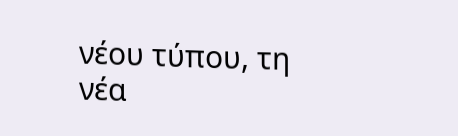νέου τύπου, τη νέα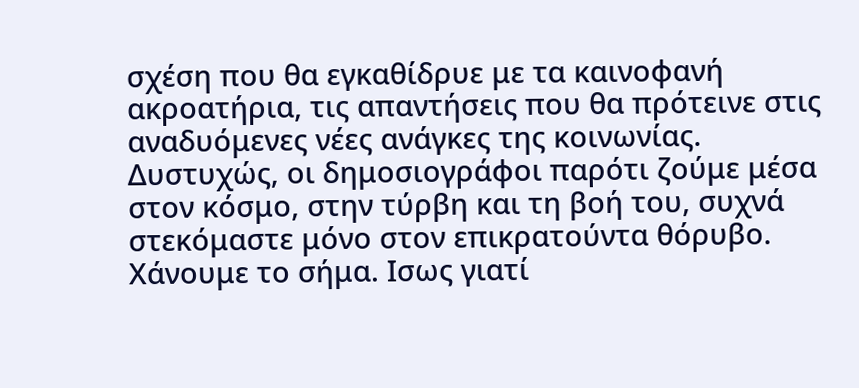σχέση που θα εγκαθίδρυε με τα καινοφανή ακροατήρια, τις απαντήσεις που θα πρότεινε στις αναδυόμενες νέες ανάγκες της κοινωνίας.
Δυστυχώς, οι δημοσιογράφοι παρότι ζούμε μέσα στον κόσμο, στην τύρβη και τη βοή του, συχνά στεκόμαστε μόνο στον επικρατούντα θόρυβο. Χάνουμε το σήμα. Ισως γιατί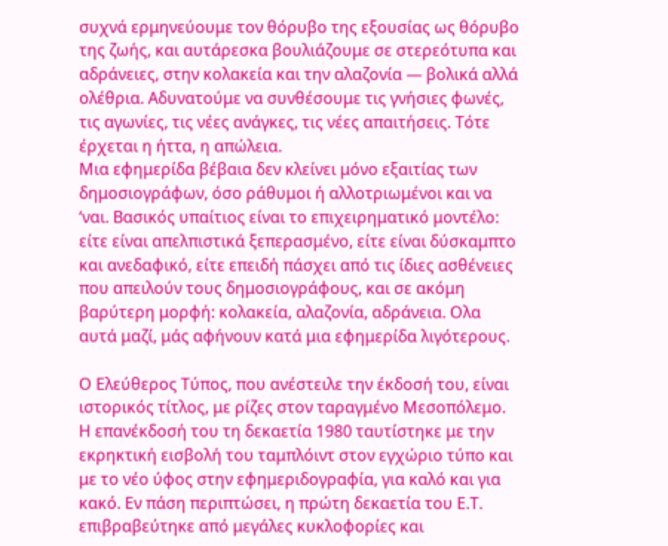συχνά ερμηνεύουμε τον θόρυβο της εξουσίας ως θόρυβο της ζωής, και αυτάρεσκα βουλιάζουμε σε στερεότυπα και αδράνειες, στην κολακεία και την αλαζονία ― βολικά αλλά ολέθρια. Αδυνατούμε να συνθέσουμε τις γνήσιες φωνές, τις αγωνίες, τις νέες ανάγκες, τις νέες απαιτήσεις. Τότε έρχεται η ήττα, η απώλεια.
Μια εφημερίδα βέβαια δεν κλείνει μόνο εξαιτίας των δημοσιογράφων, όσο ράθυμοι ή αλλοτριωμένοι και να ‘ναι. Βασικός υπαίτιος είναι το επιχειρηματικό μοντέλο: είτε είναι απελπιστικά ξεπερασμένο, είτε είναι δύσκαμπτο και ανεδαφικό, είτε επειδή πάσχει από τις ίδιες ασθένειες που απειλούν τους δημοσιογράφους, και σε ακόμη βαρύτερη μορφή: κολακεία, αλαζονία, αδράνεια. Ολα αυτά μαζί, μάς αφήνουν κατά μια εφημερίδα λιγότερους.

Ο Ελεύθερος Τύπος, που ανέστειλε την έκδοσή του, είναι ιστορικός τίτλος, με ρίζες στον ταραγμένο Μεσοπόλεμο. Η επανέκδοσή του τη δεκαετία 1980 ταυτίστηκε με την εκρηκτική εισβολή του ταμπλόιντ στον εγχώριο τύπο και με το νέο ύφος στην εφημεριδογραφία, για καλό και για κακό. Εν πάση περιπτώσει, η πρώτη δεκαετία του Ε.Τ. επιβραβεύτηκε από μεγάλες κυκλοφορίες και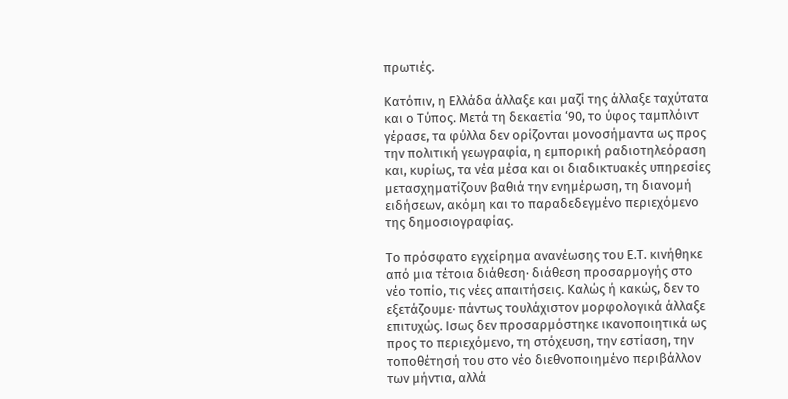πρωτιές.

Κατόπιν, η Ελλάδα άλλαξε και μαζί της άλλαξε ταχύτατα και ο Τύπος. Μετά τη δεκαετία ‘90, το ύφος ταμπλόιντ γέρασε, τα φύλλα δεν ορίζονται μονοσήμαντα ως προς την πολιτική γεωγραφία, η εμπορική ραδιοτηλεόραση και, κυρίως, τα νέα μέσα και οι διαδικτυακές υπηρεσίες μετασχηματίζουν βαθιά την ενημέρωση, τη διανομή ειδήσεων, ακόμη και το παραδεδεγμένο περιεχόμενο της δημοσιογραφίας.

Το πρόσφατο εγχείρημα ανανέωσης του Ε.Τ. κινήθηκε από μια τέτοια διάθεση· διάθεση προσαρμογής στο νέο τοπίο, τις νέες απαιτήσεις. Καλώς ή κακώς, δεν το εξετάζουμε· πάντως τουλάχιστον μορφολογικά άλλαξε επιτυχώς. Ισως δεν προσαρμόστηκε ικανοποιητικά ως προς το περιεχόμενο, τη στόχευση, την εστίαση, την τοποθέτησή του στο νέο διεθνοποιημένο περιβάλλον των μήντια, αλλά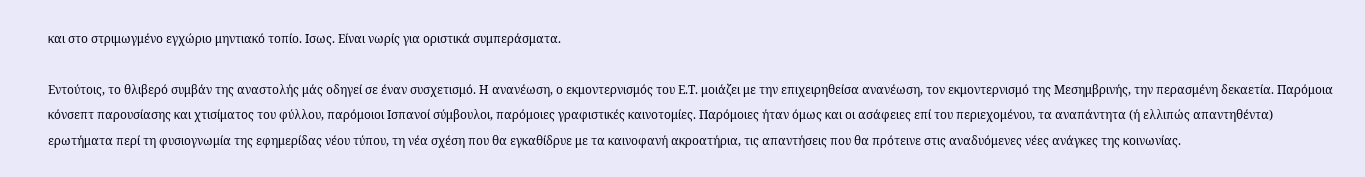και στο στριμωγμένο εγχώριο μηντιακό τοπίο. Ισως. Είναι νωρίς για οριστικά συμπεράσματα.

Εντούτοις, το θλιβερό συμβάν της αναστολής μάς οδηγεί σε έναν συσχετισμό. Η ανανέωση, ο εκμοντερνισμός του Ε.Τ. μοιάζει με την επιχειρηθείσα ανανέωση, τον εκμοντερνισμό της Μεσημβρινής, την περασμένη δεκαετία. Παρόμοια κόνσεπτ παρουσίασης και χτισίματος του φύλλου, παρόμοιοι Ισπανοί σύμβουλοι, παρόμοιες γραφιστικές καινοτομίες. Παρόμοιες ήταν όμως και οι ασάφειες επί του περιεχομένου, τα αναπάντητα (ή ελλιπώς απαντηθέντα) ερωτήματα περί τη φυσιογνωμία της εφημερίδας νέου τύπου, τη νέα σχέση που θα εγκαθίδρυε με τα καινοφανή ακροατήρια, τις απαντήσεις που θα πρότεινε στις αναδυόμενες νέες ανάγκες της κοινωνίας.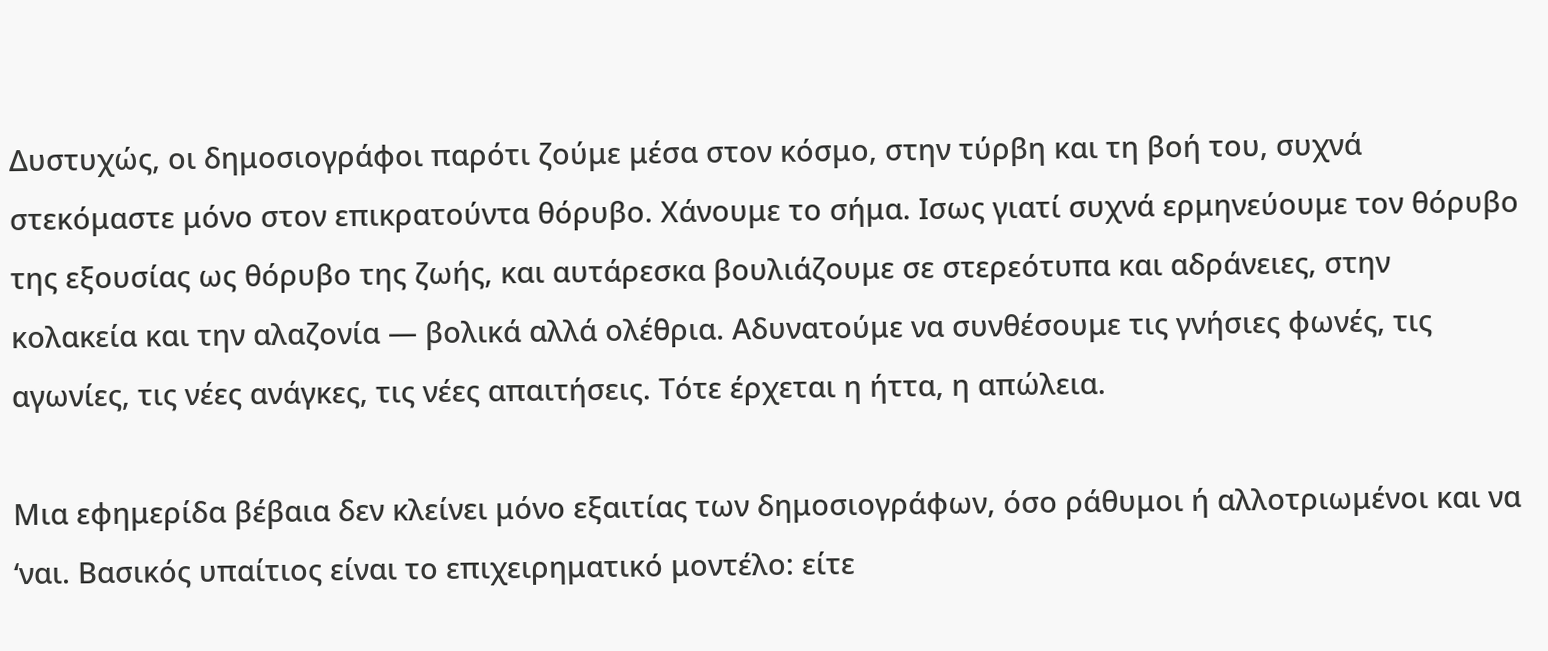Δυστυχώς, οι δημοσιογράφοι παρότι ζούμε μέσα στον κόσμο, στην τύρβη και τη βοή του, συχνά στεκόμαστε μόνο στον επικρατούντα θόρυβο. Χάνουμε το σήμα. Ισως γιατί συχνά ερμηνεύουμε τον θόρυβο της εξουσίας ως θόρυβο της ζωής, και αυτάρεσκα βουλιάζουμε σε στερεότυπα και αδράνειες, στην κολακεία και την αλαζονία ― βολικά αλλά ολέθρια. Αδυνατούμε να συνθέσουμε τις γνήσιες φωνές, τις αγωνίες, τις νέες ανάγκες, τις νέες απαιτήσεις. Τότε έρχεται η ήττα, η απώλεια.

Μια εφημερίδα βέβαια δεν κλείνει μόνο εξαιτίας των δημοσιογράφων, όσο ράθυμοι ή αλλοτριωμένοι και να ‘ναι. Βασικός υπαίτιος είναι το επιχειρηματικό μοντέλο: είτε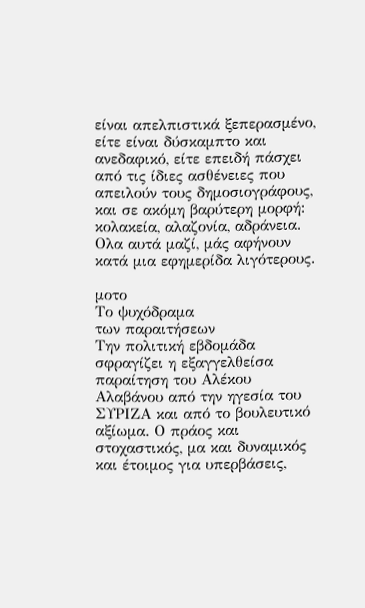είναι απελπιστικά ξεπερασμένο, είτε είναι δύσκαμπτο και ανεδαφικό, είτε επειδή πάσχει από τις ίδιες ασθένειες που απειλούν τους δημοσιογράφους, και σε ακόμη βαρύτερη μορφή: κολακεία, αλαζονία, αδράνεια. Ολα αυτά μαζί, μάς αφήνουν κατά μια εφημερίδα λιγότερους.

μοτο
Το ψυχόδραμα
των παραιτήσεων
Την πολιτική εβδομάδα σφραγίζει η εξαγγελθείσα παραίτηση του Αλέκου Αλαβάνου από την ηγεσία του ΣΥΡΙΖΑ και από το βουλευτικό αξίωμα. Ο πράος και στοχαστικός, μα και δυναμικός και έτοιμος για υπερβάσεις,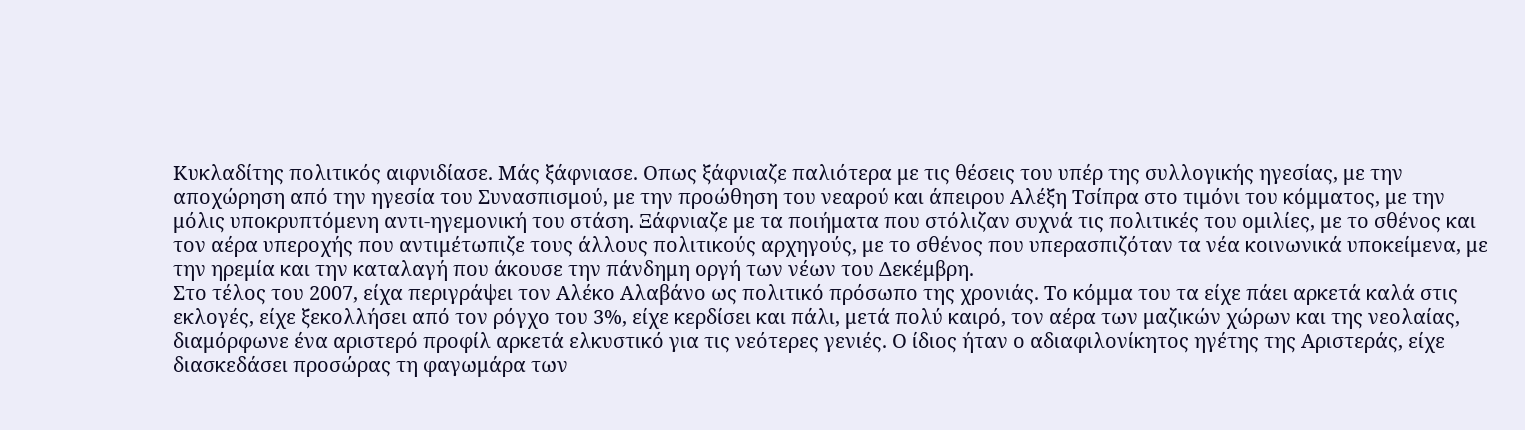Κυκλαδίτης πολιτικός αιφνιδίασε. Μάς ξάφνιασε. Οπως ξάφνιαζε παλιότερα με τις θέσεις του υπέρ της συλλογικής ηγεσίας, με την αποχώρηση από την ηγεσία του Συνασπισμού, με την προώθηση του νεαρού και άπειρου Αλέξη Τσίπρα στο τιμόνι του κόμματος, με την μόλις υποκρυπτόμενη αντι-ηγεμονική του στάση. Ξάφνιαζε με τα ποιήματα που στόλιζαν συχνά τις πολιτικές του ομιλίες, με το σθένος και τον αέρα υπεροχής που αντιμέτωπιζε τους άλλους πολιτικούς αρχηγούς, με το σθένος που υπερασπιζόταν τα νέα κοινωνικά υποκείμενα, με την ηρεμία και την καταλαγή που άκουσε την πάνδημη οργή των νέων του Δεκέμβρη.
Στο τέλος του 2007, είχα περιγράψει τον Αλέκο Αλαβάνο ως πολιτικό πρόσωπο της χρονιάς. Το κόμμα του τα είχε πάει αρκετά καλά στις εκλογές, είχε ξεκολλήσει από τον ρόγχο του 3%, είχε κερδίσει και πάλι, μετά πολύ καιρό, τον αέρα των μαζικών χώρων και της νεολαίας, διαμόρφωνε ένα αριστερό προφίλ αρκετά ελκυστικό για τις νεότερες γενιές. Ο ίδιος ήταν ο αδιαφιλονίκητος ηγέτης της Αριστεράς, είχε διασκεδάσει προσώρας τη φαγωμάρα των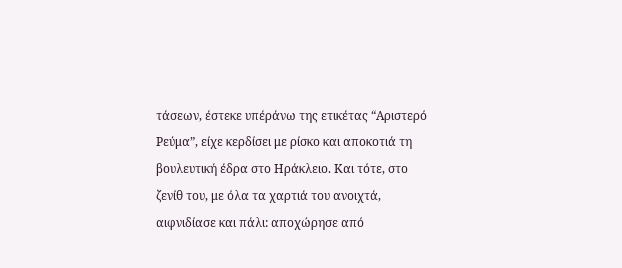τάσεων, έστεκε υπέράνω της ετικέτας “Αριστερό Ρεύμα”, είχε κερδίσει με ρίσκο και αποκοτιά τη βουλευτική έδρα στο Ηράκλειο. Και τότε, στο ζενίθ του, με όλα τα χαρτιά του ανοιχτά, αιφνιδίασε και πάλι: αποχώρησε από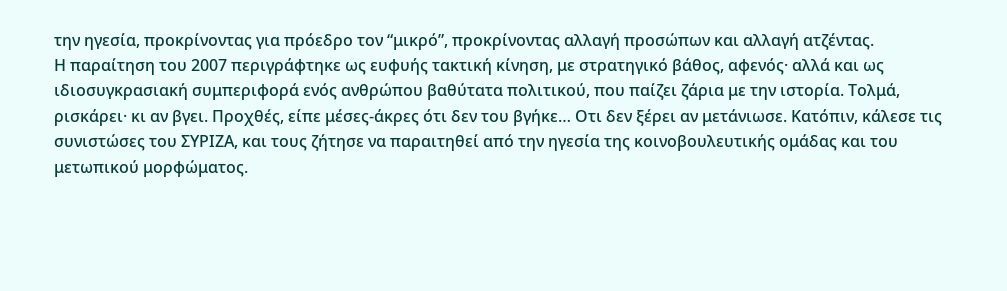την ηγεσία, προκρίνοντας για πρόεδρο τον “μικρό”, προκρίνοντας αλλαγή προσώπων και αλλαγή ατζέντας.
Η παραίτηση του 2007 περιγράφτηκε ως ευφυής τακτική κίνηση, με στρατηγικό βάθος, αφενός· αλλά και ως ιδιοσυγκρασιακή συμπεριφορά ενός ανθρώπου βαθύτατα πολιτικού, που παίζει ζάρια με την ιστορία. Τολμά, ρισκάρει· κι αν βγει. Προχθές, είπε μέσες-άκρες ότι δεν του βγήκε… Οτι δεν ξέρει αν μετάνιωσε. Κατόπιν, κάλεσε τις συνιστώσες του ΣΥΡΙΖΑ, και τους ζήτησε να παραιτηθεί από την ηγεσία της κοινοβουλευτικής ομάδας και του μετωπικού μορφώματος.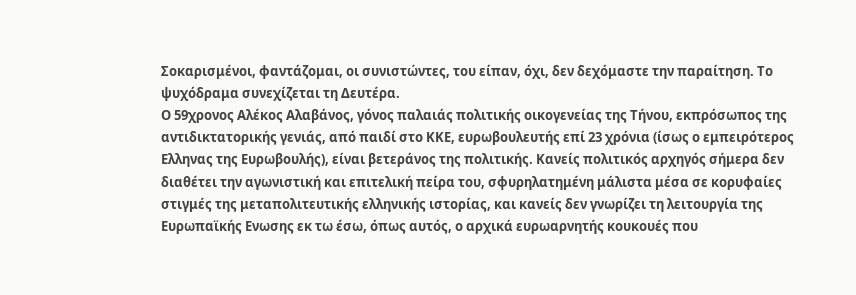Σοκαρισμένοι, φαντάζομαι, οι συνιστώντες, του είπαν, όχι, δεν δεχόμαστε την παραίτηση. Το ψυχόδραμα συνεχίζεται τη Δευτέρα.
Ο 59χρονος Αλέκος Αλαβάνος, γόνος παλαιάς πολιτικής οικογενείας της Τήνου, εκπρόσωπος της αντιδικτατορικής γενιάς, από παιδί στο ΚΚΕ, ευρωβουλευτής επί 23 χρόνια (ίσως ο εμπειρότερος Ελληνας της Ευρωβουλής), είναι βετεράνος της πολιτικής. Κανείς πολιτικός αρχηγός σήμερα δεν διαθέτει την αγωνιστική και επιτελική πείρα του, σφυρηλατημένη μάλιστα μέσα σε κορυφαίες στιγμές της μεταπολιτευτικής ελληνικής ιστορίας, και κανείς δεν γνωρίζει τη λειτουργία της Ευρωπαϊκής Ενωσης εκ τω έσω, όπως αυτός, ο αρχικά ευρωαρνητής κουκουές που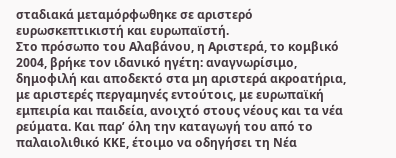σταδιακά μεταμόρφωθηκε σε αριστερό ευρωσκεπτικιστή και ευρωπαϊστή.
Στο πρόσωπο του Αλαβάνου, η Αριστερά, το κομβικό 2004, βρήκε τον ιδανικό ηγέτη: αναγνωρίσιμο, δημοφιλή και αποδεκτό στα μη αριστερά ακροατήρια, με αριστερές περγαμηνές εντούτοις, με ευρωπαϊκή εμπειρία και παιδεία, ανοιχτό στους νέους και τα νέα ρεύματα. Και παρ’ όλη την καταγωγή του από το παλαιολιθικό ΚΚΕ, έτοιμο να οδηγήσει τη Νέα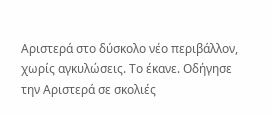Αριστερά στο δύσκολο νέο περιβάλλον, χωρίς αγκυλώσεις. Το έκανε. Οδήγησε την Αριστερά σε σκολιές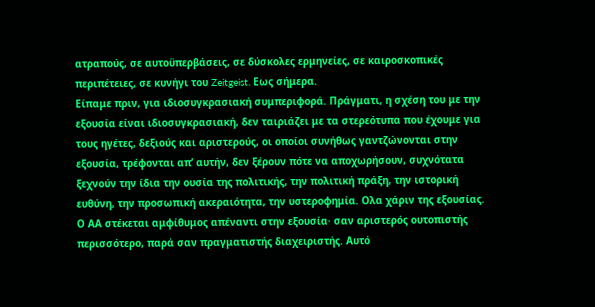ατραπούς, σε αυτοϋπερβάσεις, σε δύσκολες ερμηνείες, σε καιροσκοπικές περιπέτειες, σε κυνήγι του Zeitgeist. Εως σήμερα.
Είπαμε πριν, για ιδιοσυγκρασιακή συμπεριφορά. Πράγματι, η σχέση του με την εξουσία είναι ιδιοσυγκρασιακή, δεν ταιριάζει με τα στερεότυπα που έχουμε για τους ηγέτες, δεξιούς και αριστερούς, οι οποίοι συνήθως γαντζώνονται στην εξουσία, τρέφονται απ’ αυτήν, δεν ξέρουν πότε να αποχωρήσουν, συχνότατα ξεχνούν την ίδια την ουσία της πολιτικής, την πολιτική πράξη, την ιστορική ευθύνη, την προσωπική ακεραιότητα, την υστεροφημία. Ολα χάριν της εξουσίας. Ο ΑΑ στέκεται αμφίθυμος απέναντι στην εξουσία· σαν αριστερός ουτοπιστής περισσότερο, παρά σαν πραγματιστής διαχειριστής. Αυτό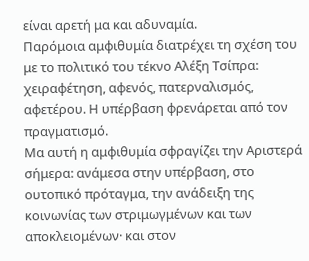είναι αρετή μα και αδυναμία.
Παρόμοια αμφιθυμία διατρέχει τη σχέση του με το πολιτικό του τέκνο Αλέξη Τσίπρα: χειραφέτηση, αφενός, πατερναλισμός, αφετέρου. Η υπέρβαση φρενάρεται από τον πραγματισμό.
Μα αυτή η αμφιθυμία σφραγίζει την Αριστερά σήμερα: ανάμεσα στην υπέρβαση, στο ουτοπικό πρόταγμα, την ανάδειξη της κοινωνίας των στριμωγμένων και των αποκλειομένων· και στον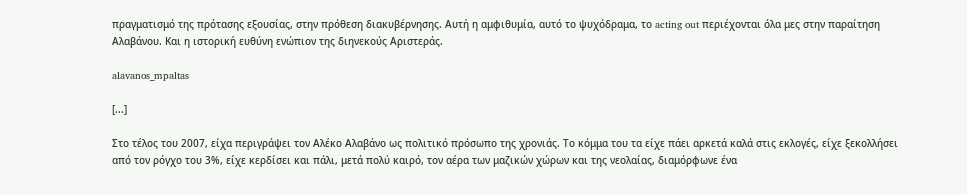πραγματισμό της πρότασης εξουσίας, στην πρόθεση διακυβέρνησης. Αυτή η αμφιθυμία, αυτό το ψυχόδραμα, το acting out περιέχονται όλα μες στην παραίτηση Αλαβάνου. Και η ιστορική ευθύνη ενώπιον της διηνεκούς Αριστεράς.

alavanos_mpaltas

[...]

Στο τέλος του 2007, είχα περιγράψει τον Αλέκο Αλαβάνο ως πολιτικό πρόσωπο της χρονιάς. Το κόμμα του τα είχε πάει αρκετά καλά στις εκλογές, είχε ξεκολλήσει από τον ρόγχο του 3%, είχε κερδίσει και πάλι, μετά πολύ καιρό, τον αέρα των μαζικών χώρων και της νεολαίας, διαμόρφωνε ένα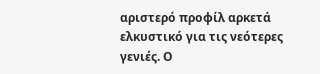αριστερό προφίλ αρκετά ελκυστικό για τις νεότερες γενιές. Ο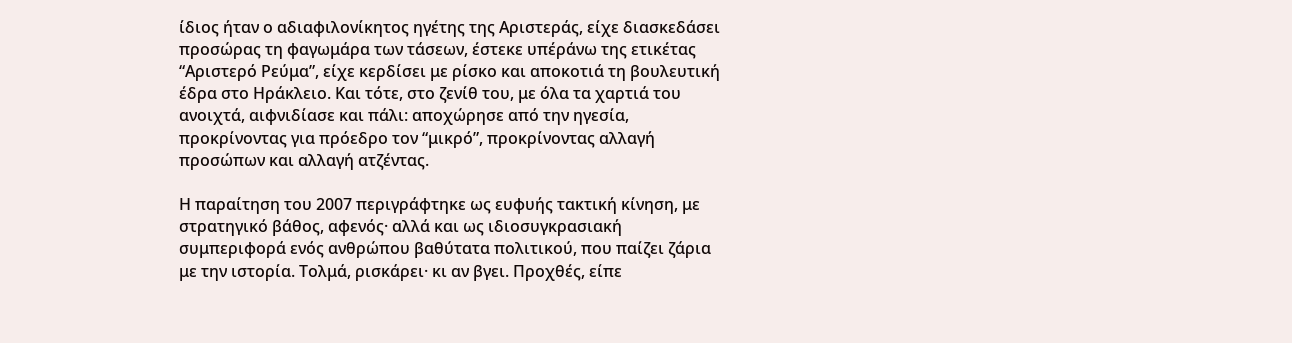ίδιος ήταν ο αδιαφιλονίκητος ηγέτης της Αριστεράς, είχε διασκεδάσει προσώρας τη φαγωμάρα των τάσεων, έστεκε υπέράνω της ετικέτας “Αριστερό Ρεύμα”, είχε κερδίσει με ρίσκο και αποκοτιά τη βουλευτική έδρα στο Ηράκλειο. Και τότε, στο ζενίθ του, με όλα τα χαρτιά του ανοιχτά, αιφνιδίασε και πάλι: αποχώρησε από την ηγεσία, προκρίνοντας για πρόεδρο τον “μικρό”, προκρίνοντας αλλαγή προσώπων και αλλαγή ατζέντας.

Η παραίτηση του 2007 περιγράφτηκε ως ευφυής τακτική κίνηση, με στρατηγικό βάθος, αφενός· αλλά και ως ιδιοσυγκρασιακή συμπεριφορά ενός ανθρώπου βαθύτατα πολιτικού, που παίζει ζάρια με την ιστορία. Τολμά, ρισκάρει· κι αν βγει. Προχθές, είπε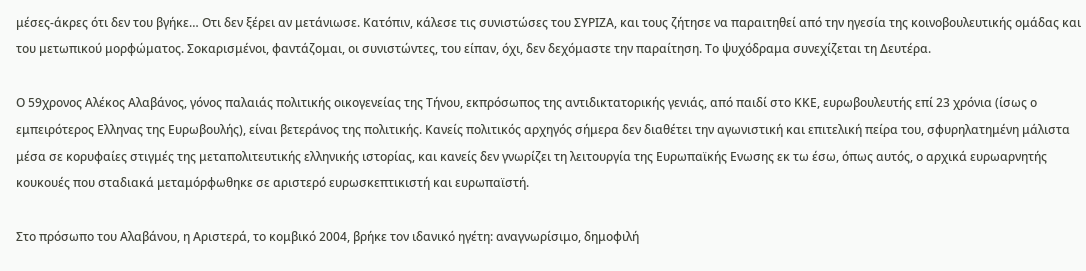μέσες-άκρες ότι δεν του βγήκε… Οτι δεν ξέρει αν μετάνιωσε. Κατόπιν, κάλεσε τις συνιστώσες του ΣΥΡΙΖΑ, και τους ζήτησε να παραιτηθεί από την ηγεσία της κοινοβουλευτικής ομάδας και του μετωπικού μορφώματος. Σοκαρισμένοι, φαντάζομαι, οι συνιστώντες, του είπαν, όχι, δεν δεχόμαστε την παραίτηση. Το ψυχόδραμα συνεχίζεται τη Δευτέρα.

Ο 59χρονος Αλέκος Αλαβάνος, γόνος παλαιάς πολιτικής οικογενείας της Τήνου, εκπρόσωπος της αντιδικτατορικής γενιάς, από παιδί στο ΚΚΕ, ευρωβουλευτής επί 23 χρόνια (ίσως ο εμπειρότερος Ελληνας της Ευρωβουλής), είναι βετεράνος της πολιτικής. Κανείς πολιτικός αρχηγός σήμερα δεν διαθέτει την αγωνιστική και επιτελική πείρα του, σφυρηλατημένη μάλιστα μέσα σε κορυφαίες στιγμές της μεταπολιτευτικής ελληνικής ιστορίας, και κανείς δεν γνωρίζει τη λειτουργία της Ευρωπαϊκής Ενωσης εκ τω έσω, όπως αυτός, ο αρχικά ευρωαρνητής κουκουές που σταδιακά μεταμόρφωθηκε σε αριστερό ευρωσκεπτικιστή και ευρωπαϊστή.

Στο πρόσωπο του Αλαβάνου, η Αριστερά, το κομβικό 2004, βρήκε τον ιδανικό ηγέτη: αναγνωρίσιμο, δημοφιλή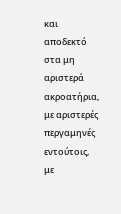και αποδεκτό στα μη αριστερά ακροατήρια, με αριστερές περγαμηνές εντούτοις, με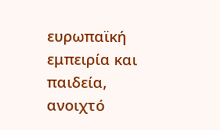ευρωπαϊκή εμπειρία και παιδεία, ανοιχτό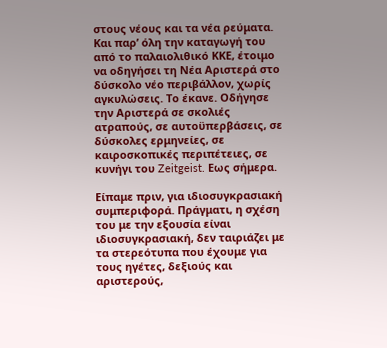στους νέους και τα νέα ρεύματα. Και παρ’ όλη την καταγωγή του από το παλαιολιθικό ΚΚΕ, έτοιμο να οδηγήσει τη Νέα Αριστερά στο δύσκολο νέο περιβάλλον, χωρίς αγκυλώσεις. Το έκανε. Οδήγησε την Αριστερά σε σκολιές ατραπούς, σε αυτοϋπερβάσεις, σε δύσκολες ερμηνείες, σε καιροσκοπικές περιπέτειες, σε κυνήγι του Zeitgeist. Εως σήμερα.

Είπαμε πριν, για ιδιοσυγκρασιακή συμπεριφορά. Πράγματι, η σχέση του με την εξουσία είναι ιδιοσυγκρασιακή, δεν ταιριάζει με τα στερεότυπα που έχουμε για τους ηγέτες, δεξιούς και αριστερούς,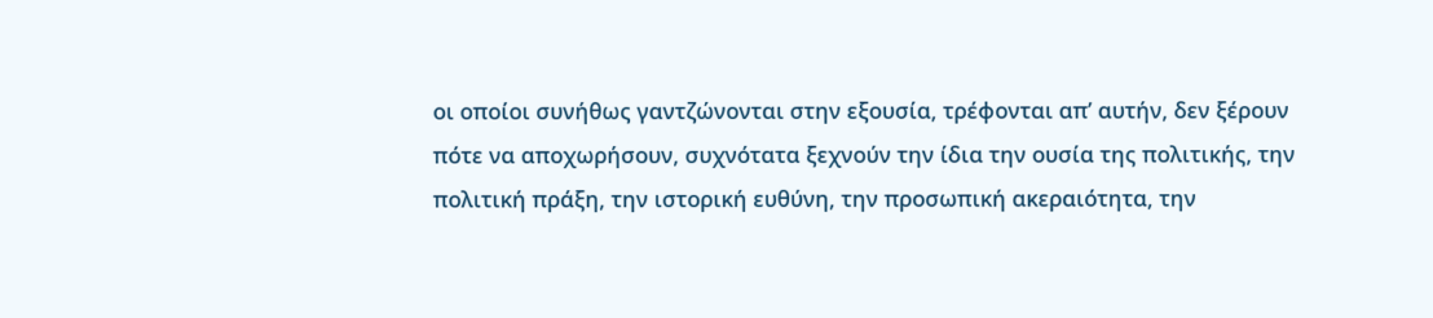οι οποίοι συνήθως γαντζώνονται στην εξουσία, τρέφονται απ’ αυτήν, δεν ξέρουν πότε να αποχωρήσουν, συχνότατα ξεχνούν την ίδια την ουσία της πολιτικής, την πολιτική πράξη, την ιστορική ευθύνη, την προσωπική ακεραιότητα, την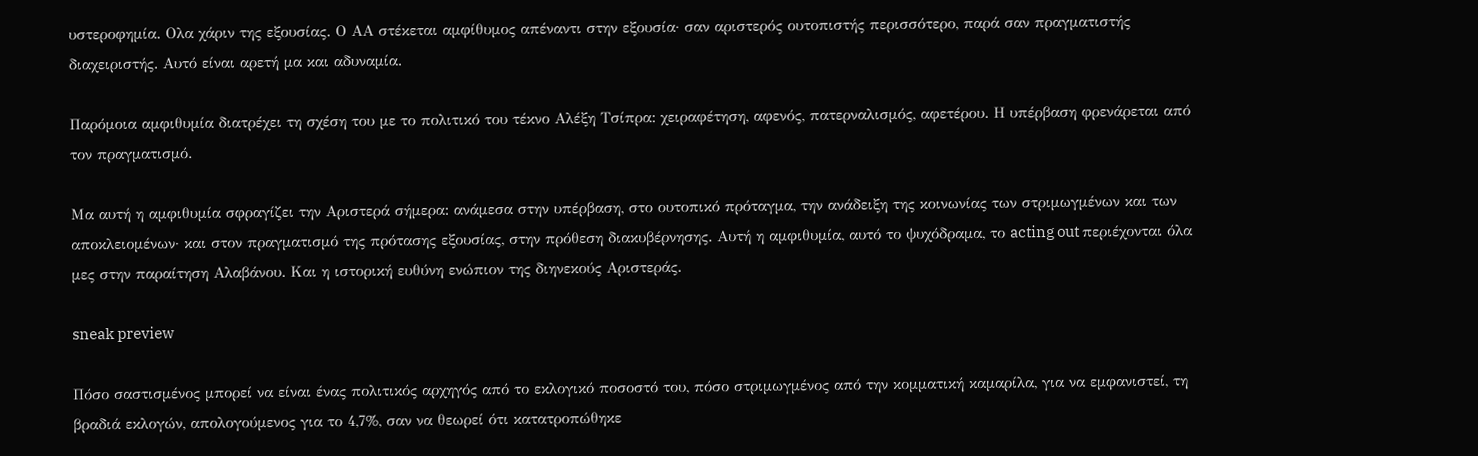υστεροφημία. Ολα χάριν της εξουσίας. Ο ΑΑ στέκεται αμφίθυμος απέναντι στην εξουσία· σαν αριστερός ουτοπιστής περισσότερο, παρά σαν πραγματιστής διαχειριστής. Αυτό είναι αρετή μα και αδυναμία.

Παρόμοια αμφιθυμία διατρέχει τη σχέση του με το πολιτικό του τέκνο Αλέξη Τσίπρα: χειραφέτηση, αφενός, πατερναλισμός, αφετέρου. Η υπέρβαση φρενάρεται από τον πραγματισμό.

Μα αυτή η αμφιθυμία σφραγίζει την Αριστερά σήμερα: ανάμεσα στην υπέρβαση, στο ουτοπικό πρόταγμα, την ανάδειξη της κοινωνίας των στριμωγμένων και των αποκλειομένων· και στον πραγματισμό της πρότασης εξουσίας, στην πρόθεση διακυβέρνησης. Αυτή η αμφιθυμία, αυτό το ψυχόδραμα, το acting out περιέχονται όλα μες στην παραίτηση Αλαβάνου. Και η ιστορική ευθύνη ενώπιον της διηνεκούς Αριστεράς.

sneak preview

Πόσο σαστισμένος μπορεί να είναι ένας πολιτικός αρχηγός από το εκλογικό ποσοστό του, πόσο στριμωγμένος από την κομματική καμαρίλα, για να εμφανιστεί, τη βραδιά εκλογών, απολογούμενος για το 4,7%, σαν να θεωρεί ότι κατατροπώθηκε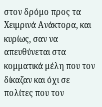στον δρόμο προς τα Χειμρινά Ανάκτορα, και κυρίως, σαν να απευθύνεται στα κομματικά μέλη που τον δίκαζαν και όχι σε πολίτες που τον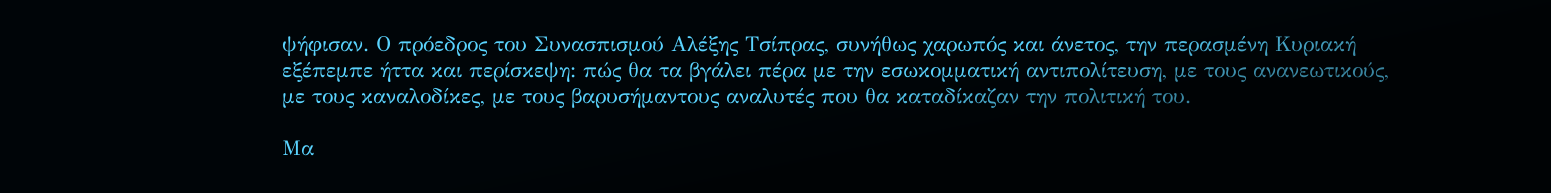ψήφισαν. Ο πρόεδρος του Συνασπισμού Αλέξης Τσίπρας, συνήθως χαρωπός και άνετος, την περασμένη Κυριακή εξέπεμπε ήττα και περίσκεψη: πώς θα τα βγάλει πέρα με την εσωκομματική αντιπολίτευση, με τους ανανεωτικούς, με τους καναλοδίκες, με τους βαρυσήμαντους αναλυτές που θα καταδίκαζαν την πολιτική του.

Μα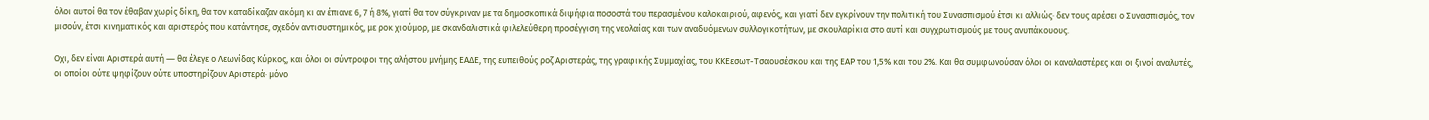όλοι αυτοί θα τον έθαβαν χωρίς δίκη, θα τον καταδίκαζαν ακόμη κι αν έπιανε 6, 7 ή 8%, γιατί θα τον σύγκριναν με τα δημοσκοπικά διψήφια ποσοστά του περασμένου καλοκαιριού, αφενός, και γιατί δεν εγκρίνουν την πολιτική του Συνασπισμού έτσι κι αλλιώς· δεν τους αρέσει ο Συνασπισμός, τον μισούν, έτσι κινηματικός και αριστερός που κατάντησε, σχεδόν αντισυστημικός, με ροκ χιούμορ, με σκανδαλιστικά φιλελεύθερη προσέγγιση της νεολαίας και των αναδυόμενων συλλογικοτήτων, με σκουλαρίκια στο αυτί και συγχρωτισμούς με τους ανυπάκουους.

Οχι, δεν είναι Αριστερά αυτή ― θα έλεγε ο Λεωνίδας Κύρκος, και όλοι οι σύντροφοι της αλήστου μνήμης EAΔΕ, της ευπειθούς ροζ Αριστεράς, της γραφικής Συμμαχίας, του ΚΚΕεσωτ-Τσαουσέσκου και της ΕΑΡ του 1,5% και του 2%. Και θα συμφωνούσαν όλοι οι καναλαστέρες και οι ξινοί αναλυτές, οι οποίοι ούτε ψηφίζουν ούτε υποστηρίζουν Αριστερά· μόνο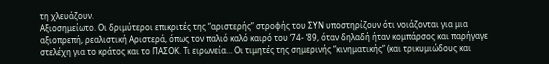τη χλευάζουν.
Αξιοσημείωτο. Οι δριμύτεροι επικριτές της “αριστερής” στροφής του ΣΥΝ υποστηρίζουν ότι νοιάζονται για μια αξιοπρεπή, ρεαλιστική Αριστερά, όπως τον παλιό καλό καιρό του ‘74- ‘89, όταν δηλαδή ήταν κομπάρσος και παρήγαγε στελέχη για το κράτος και το ΠΑΣΟΚ. Τι ειρωνεία… Οι τιμητές της σημερινής “κινηματικής” (και τρικυμιώδους και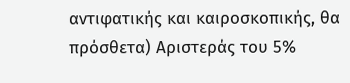αντιφατικής και καιροσκοπικής, θα πρόσθετα) Αριστεράς του 5%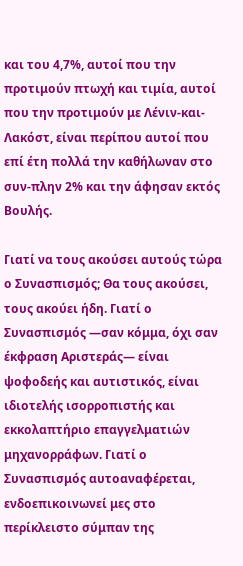και του 4,7%, αυτοί που την προτιμούν πτωχή και τιμία, αυτοί που την προτιμούν με Λένιν-και-Λακόστ, είναι περίπου αυτοί που επί έτη πολλά την καθήλωναν στο συν-πλην 2% και την άφησαν εκτός Βουλής.

Γιατί να τους ακούσει αυτούς τώρα ο Συνασπισμός; Θα τους ακούσει, τους ακούει ήδη. Γιατί ο Συνασπισμός ―σαν κόμμα, όχι σαν έκφραση Αριστεράς― είναι ψοφοδεής και αυτιστικός, είναι ιδιοτελής ισορροπιστής και εκκολαπτήριο επαγγελματιών μηχανορράφων. Γιατί ο Συνασπισμός αυτοαναφέρεται, ενδοεπικοινωνεί μες στο περίκλειστο σύμπαν της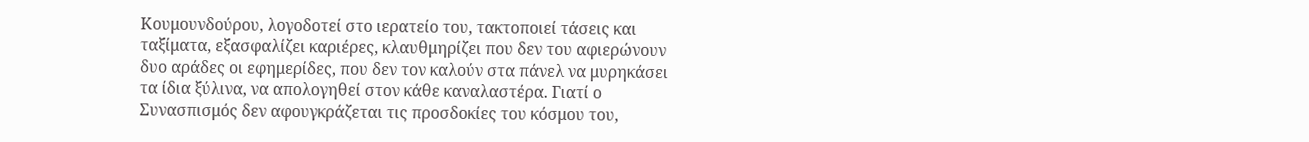Κουμουνδούρου, λογοδοτεί στο ιερατείο του, τακτοποιεί τάσεις και ταξίματα, εξασφαλίζει καριέρες, κλαυθμηρίζει που δεν του αφιερώνουν δυο αράδες οι εφημερίδες, που δεν τον καλούν στα πάνελ να μυρηκάσει τα ίδια ξύλινα, να απολογηθεί στον κάθε καναλαστέρα. Γιατί ο Συνασπισμός δεν αφουγκράζεται τις προσδοκίες του κόσμου του,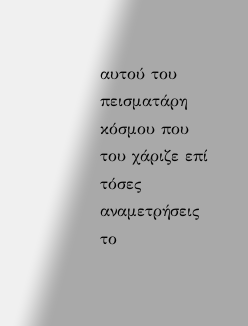αυτού του πεισματάρη κόσμου που του χάριζε επί τόσες αναμετρήσεις το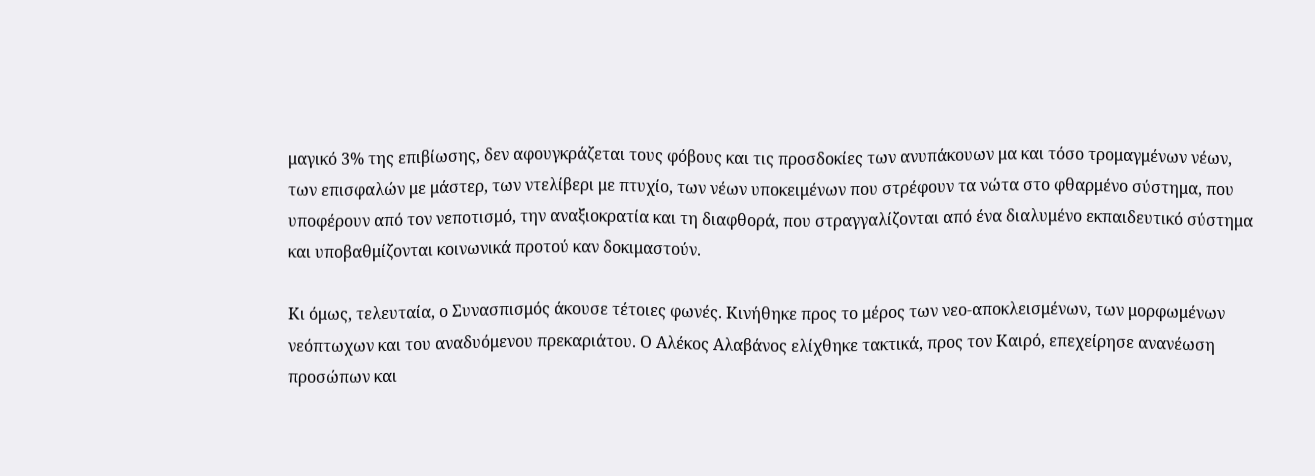μαγικό 3% της επιβίωσης, δεν αφουγκράζεται τους φόβους και τις προσδοκίες των ανυπάκουων μα και τόσο τρομαγμένων νέων, των επισφαλών με μάστερ, των ντελίβερι με πτυχίο, των νέων υποκειμένων που στρέφουν τα νώτα στο φθαρμένο σύστημα, που υποφέρουν από τον νεποτισμό, την αναξιοκρατία και τη διαφθορά, που στραγγαλίζονται από ένα διαλυμένο εκπαιδευτικό σύστημα και υποβαθμίζονται κοινωνικά προτού καν δοκιμαστούν.

Κι όμως, τελευταία, ο Συνασπισμός άκουσε τέτοιες φωνές. Κινήθηκε προς το μέρος των νεο-αποκλεισμένων, των μορφωμένων νεόπτωχων και του αναδυόμενου πρεκαριάτου. Ο Αλέκος Αλαβάνος ελίχθηκε τακτικά, προς τον Καιρό, επεχείρησε ανανέωση προσώπων και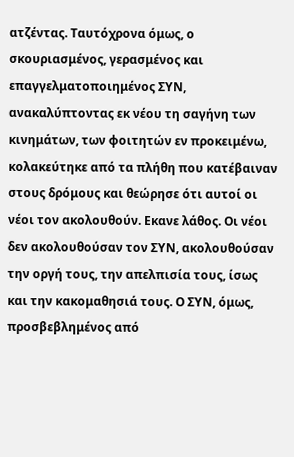ατζέντας. Ταυτόχρονα όμως, ο σκουριασμένος, γερασμένος και επαγγελματοποιημένος ΣΥΝ, ανακαλύπτοντας εκ νέου τη σαγήνη των κινημάτων, των φοιτητών εν προκειμένω, κολακεύτηκε από τα πλήθη που κατέβαιναν στους δρόμους και θεώρησε ότι αυτοί οι νέοι τον ακολουθούν. Εκανε λάθος. Οι νέοι δεν ακολουθούσαν τον ΣΥΝ, ακολουθούσαν την οργή τους, την απελπισία τους, ίσως και την κακομαθησιά τους. Ο ΣΥΝ, όμως, προσβεβλημένος από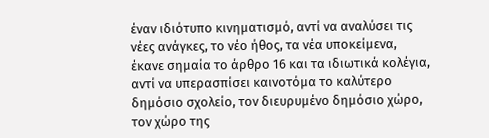έναν ιδιότυπο κινηματισμό, αντί να αναλύσει τις νέες ανάγκες, το νέο ήθος, τα νέα υποκείμενα, έκανε σημαία το άρθρο 16 και τα ιδιωτικά κολέγια, αντί να υπερασπίσει καινοτόμα το καλύτερο δημόσιο σχολείο, τον διευρυμένο δημόσιο χώρο, τον χώρο της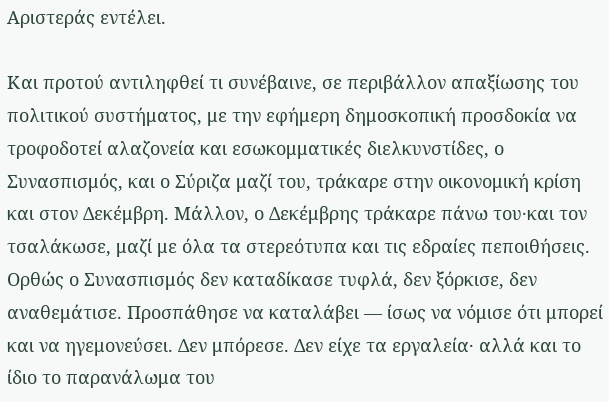Αριστεράς εντέλει.

Και προτού αντιληφθεί τι συνέβαινε, σε περιβάλλον απαξίωσης του πολιτικού συστήματος, με την εφήμερη δημοσκοπική προσδοκία να τροφοδοτεί αλαζονεία και εσωκομματικές διελκυνστίδες, ο Συνασπισμός, και ο Σύριζα μαζί του, τράκαρε στην οικονομική κρίση και στον Δεκέμβρη. Μάλλον, ο Δεκέμβρης τράκαρε πάνω του·και τον τσαλάκωσε, μαζί με όλα τα στερεότυπα και τις εδραίες πεποιθήσεις. Ορθώς ο Συνασπισμός δεν καταδίκασε τυφλά, δεν ξόρκισε, δεν αναθεμάτισε. Προσπάθησε να καταλάβει ― ίσως να νόμισε ότι μπορεί και να ηγεμονεύσει. Δεν μπόρεσε. Δεν είχε τα εργαλεία· αλλά και το ίδιο το παρανάλωμα του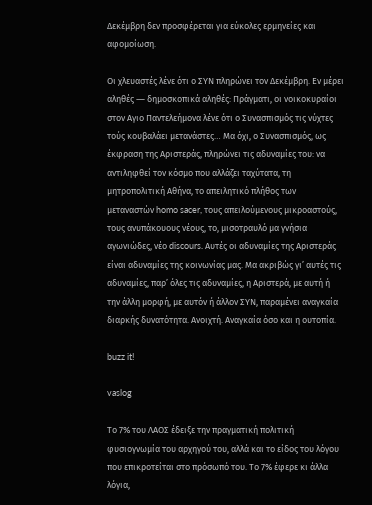Δεκέμβρη δεν προσφέρεται για εύκολες ερμηνείες και αφομοίωση.

Οι χλευαστές λένε ότι ο ΣΥΝ πληρώνει τον Δεκέμβρη. Εν μέρει αληθές ― δημοσκοπικά αληθές: Πράγματι, οι νοικοκυραίοι στον Αγιο Παντελεήμονα λένε ότι ο Συνασπισμός τις νύχτες τούς κουβαλάει μετανάστες… Μα όχι, ο Συνασπισμός, ως έκφραση της Αριστεράς, πληρώνει τις αδυναμίες του: να αντιληφθεί τον κόσμο που αλλάζει ταχύτατα, τη μητροπολιτική Αθήνα, το απειλητικό πλήθος των μεταναστών homo sacer, τους απειλούμενους μικροαστούς, τους ανυπάκουους νέους, το, μισοτραυλό μα γνήσια αγωνιώδες, νέο discours. Αυτές οι αδυναμίες της Αριστεράς είναι αδυναμίες της κοινωνίας μας. Μα ακριβώς γι’ αυτές τις αδυναμίες, παρ’ όλες τις αδυναμίες, η Αριστερά, με αυτή ή την άλλη μορφή, με αυτόν ή άλλον ΣΥΝ, παραμένει αναγκαία διαρκής δυνατότητα. Ανοιχτή. Αναγκαία όσο και η ουτοπία.

buzz it!

vaslog

Το 7% του ΛΑΟΣ έδειξε την πραγματική πολιτική φυσιογνωμία του αρχηγού του, αλλά και το είδος του λόγου που επικροτείται στο πρόσωπό του. Το 7% έφερε κι άλλα λόγια,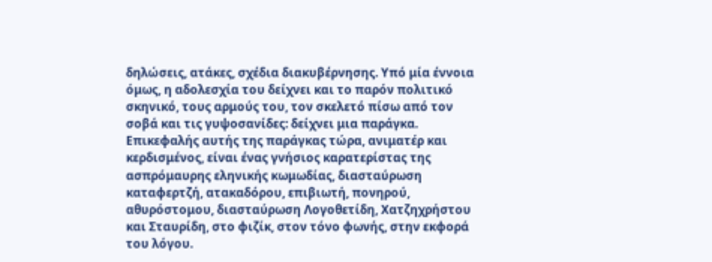δηλώσεις, ατάκες, σχέδια διακυβέρνησης. Υπό μία έννοια όμως, η αδολεσχία του δείχνει και το παρόν πολιτικό σκηνικό, τους αρμούς του, τον σκελετό πίσω από τον σοβά και τις γυψοσανίδες: δείχνει μια παράγκα. Επικεφαλής αυτής της παράγκας τώρα, ανιματέρ και κερδισμένος, είναι ένας γνήσιος καρατερίστας της ασπρόμαυρης εληνικής κωμωδίας, διασταύρωση καταφερτζή, ατακαδόρου, επιβιωτή, πονηρού, αθυρόστομου, διασταύρωση Λογοθετίδη, Χατζηχρήστου και Σταυρίδη, στο φιζίκ, στον τόνο φωνής, στην εκφορά του λόγου.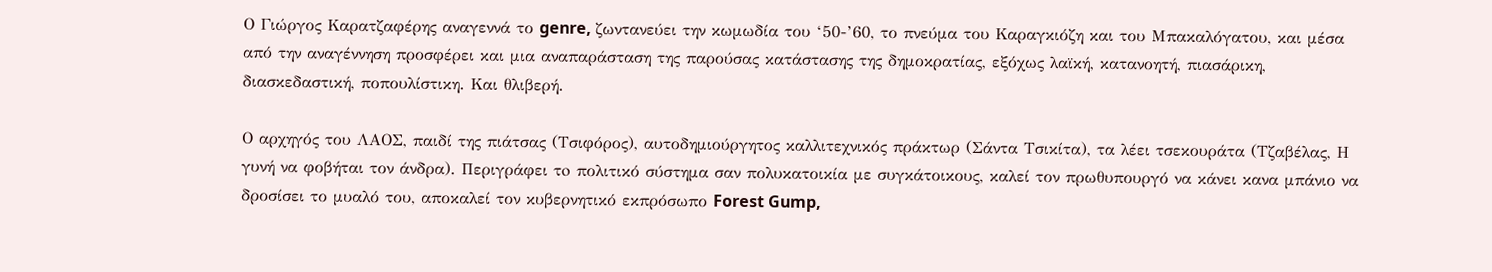Ο Γιώργος Καρατζαφέρης αναγεννά το genre, ζωντανεύει την κωμωδία του ‘50-’60, το πνεύμα του Καραγκιόζη και του Μπακαλόγατου, και μέσα από την αναγέννηση προσφέρει και μια αναπαράσταση της παρούσας κατάστασης της δημοκρατίας, εξόχως λαϊκή, κατανοητή, πιασάρικη, διασκεδαστική, ποπουλίστικη. Και θλιβερή.

Ο αρχηγός του ΛΑΟΣ, παιδί της πιάτσας (Τσιφόρος), αυτοδημιούργητος καλλιτεχνικός πράκτωρ (Σάντα Τσικίτα), τα λέει τσεκουράτα (Τζαβέλας, Η γυνή να φοβήται τον άνδρα). Περιγράφει τo πολιτικό σύστημα σαν πολυκατοικία με συγκάτοικους, καλεί τον πρωθυπουργό να κάνει κανα μπάνιο να δροσίσει το μυαλό του, αποκαλεί τον κυβερνητικό εκπρόσωπο Forest Gump,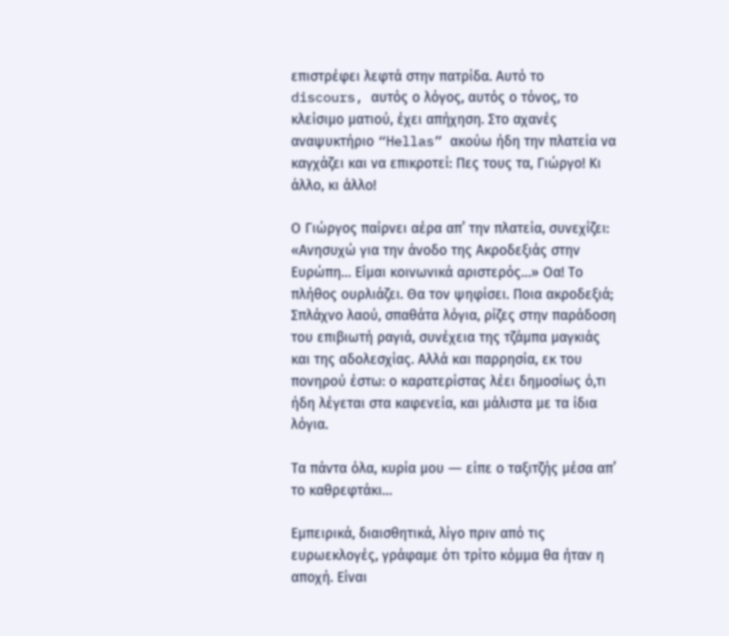επιστρέφει λεφτά στην πατρίδα. Αυτό το discours, αυτός ο λόγος, αυτός ο τόνος, το κλείσιμο ματιού, έχει απήχηση. Στο αχανές αναψυκτήριο “Hellas” ακούω ήδη την πλατεία να καγχάζει και να επικροτεί: Πες τους τα, Γιώργο! Κι άλλο, κι άλλο!

Ο Γιώργος παίρνει αέρα απ’ την πλατεία, συνεχίζει: «Ανησυχώ για την άνοδο της Ακροδεξιάς στην Ευρώπη… Είμαι κοινωνικά αριστερός…» Οα! Το πλήθος ουρλιάζει. Θα τον ψηφίσει. Ποια ακροδεξιά; Σπλάχνο λαού, σπαθάτα λόγια, ρίζες στην παράδοση του επιβιωτή ραγιά, συνέχεια της τζάμπα μαγκιάς και της αδολεσχίας. Αλλά και παρρησία, εκ του πονηρού έστω: ο καρατερίστας λέει δημοσίως ό,τι ήδη λέγεται στα καφενεία, και μάλιστα με τα ίδια λόγια.

Τα πάντα όλα, κυρία μου ― είπε ο ταξιτζής μέσα απ’ το καθρεφτάκι…

Εμπειρικά, διαισθητικά, λίγο πριν από τις ευρωεκλογές, γράφαμε ότι τρίτο κόμμα θα ήταν η αποχή. Είναι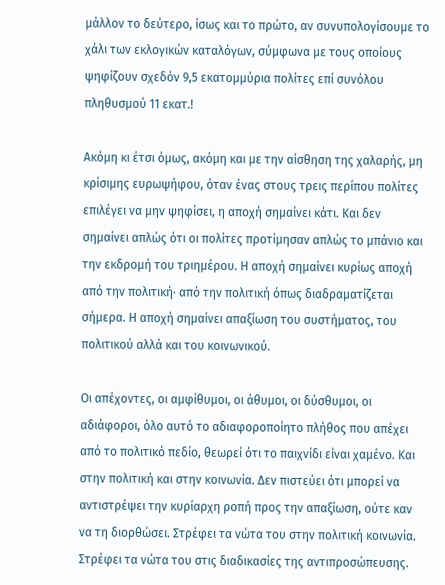μάλλον το δεύτερο, ίσως και το πρώτο, αν συνυπολογίσουμε το χάλι των εκλογικών καταλόγων, σύμφωνα με τους οποίους ψηφίζουν σχεδόν 9,5 εκατομμύρια πολίτες επί συνόλου πληθυσμού 11 εκατ.!

Ακόμη κι έτσι όμως, ακόμη και με την αίσθηση της χαλαρής, μη κρίσιμης ευρωψήφου, όταν ένας στους τρεις περίπου πολίτες επιλέγει να μην ψηφίσει, η αποχή σημαίνει κάτι. Και δεν σημαίνει απλώς ότι οι πολίτες προτίμησαν απλώς το μπάνιο και την εκδρομή του τριημέρου. Η αποχή σημαίνει κυρίως αποχή από την πολιτική· από την πολιτική όπως διαδραματίζεται σήμερα. Η αποχή σημαίνει απαξίωση του συστήματος, του πολιτικού αλλά και του κοινωνικού.

Οι απέχοντες, οι αμφίθυμοι, οι άθυμοι, οι δύσθυμοι, οι αδιάφοροι, όλο αυτό το αδιαφοροποίητο πλήθος που απέχει από το πολιτικό πεδίο, θεωρεί ότι το παιχνίδι είναι χαμένο. Και στην πολιτική και στην κοινωνία. Δεν πιστεύει ότι μπορεί να αντιστρέψει την κυρίαρχη ροπή προς την απαξίωση, ούτε καν να τη διορθώσει. Στρέφει τα νώτα του στην πολιτική κοινωνία. Στρέφει τα νώτα του στις διαδικασίες της αντιπροσώπευσης.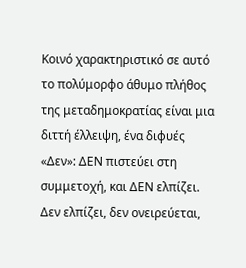Κοινό χαρακτηριστικό σε αυτό το πολύμορφο άθυμο πλήθος της μεταδημοκρατίας είναι μια διττή έλλειψη, ένα διφυές «Δεν»: ΔΕΝ πιστεύει στη συμμετοχή, και ΔΕΝ ελπίζει. Δεν ελπίζει, δεν ονειρεύεται,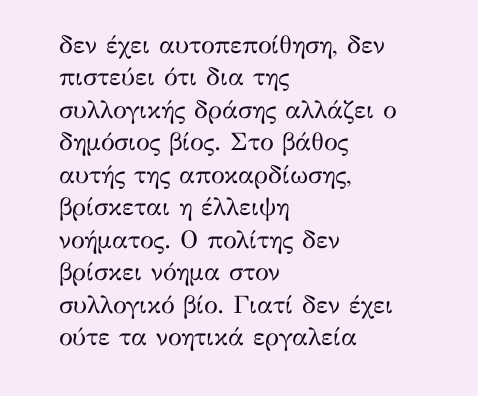δεν έχει αυτοπεποίθηση, δεν πιστεύει ότι δια της συλλογικής δράσης αλλάζει ο δημόσιος βίος. Στο βάθος αυτής της αποκαρδίωσης, βρίσκεται η έλλειψη νοήματος. Ο πολίτης δεν βρίσκει νόημα στον συλλογικό βίο. Γιατί δεν έχει ούτε τα νοητικά εργαλεία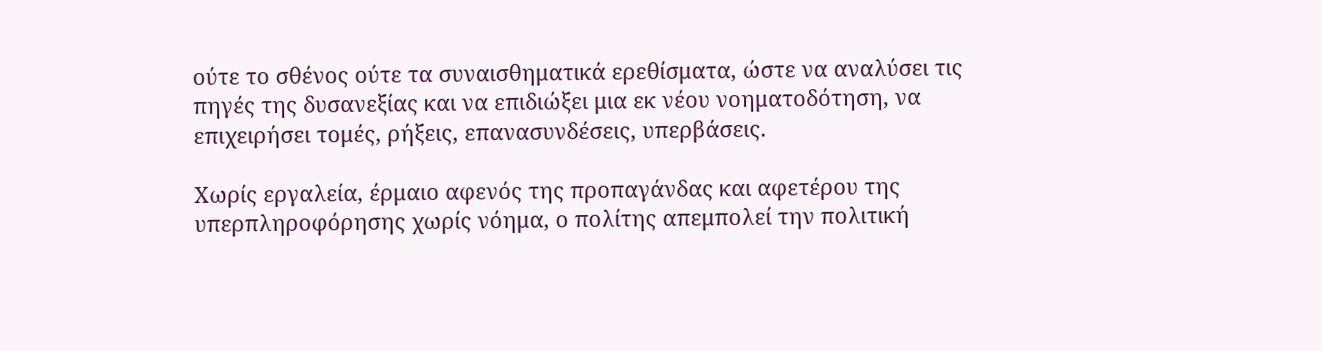ούτε το σθένος ούτε τα συναισθηματικά ερεθίσματα, ώστε να αναλύσει τις πηγές της δυσανεξίας και να επιδιώξει μια εκ νέου νοηματοδότηση, να επιχειρήσει τομές, ρήξεις, επανασυνδέσεις, υπερβάσεις.

Χωρίς εργαλεία, έρμαιο αφενός της προπαγάνδας και αφετέρου της υπερπληροφόρησης χωρίς νόημα, ο πολίτης απεμπολεί την πολιτική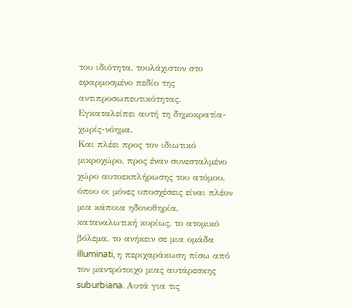του ιδιότητα, τουλάχιστον στο εφαρμοσμένο πεδίο της αντιπροσωπευτικότητας. Εγκαταλείπει αυτή τη δημοκρατία-χωρίς-νόημα.
Και πλέει προς τον ιδιωτικό μικροχώρο, προς έναν συνεσταλμένο χώρο αυτοεκπλήρωσης του ατόμου, όπου οι μόνες υποσχέσεις είναι πλέον μια κάποια ηδονοθηρία, καταναλωτική κυρίως, το ατομικό βόλεμα, το ανήκειν σε μια ομάδα illuminati, η περιχαράκωση πίσω από τον μαντρότοιχο μιας αυτάρεσκης suburbiana. Αυτά για τις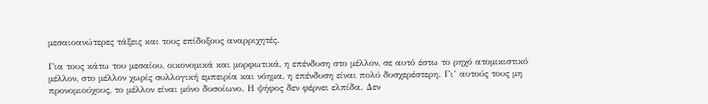μεσαιοανώτερες τάξεις και τους επίδοξους αναρριχητές.

Για τους κάτω του μεσαίου, οικονομικά και μορφωτικά, η επένδυση στο μέλλον, σε αυτό έστω το ρηχό ατομικιστικό μέλλον, στο μέλλον χωρίς συλλογική εμπειρία και νόημα, η επένδυση είναι πολύ δυσχερέστερη. Γι’ αυτούς τους μη προνομιούχους, το μέλλον είναι μόνο δυσοίωνο. Η ψήφος δεν φέρνει ελπίδα. Δεν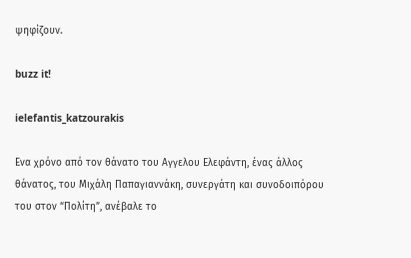ψηφίζουν.

buzz it!

ielefantis_katzourakis

Ενα χρόνο από τον θάνατο του Αγγελου Ελεφάντη, ένας άλλος θάνατος, του Μιχάλη Παπαγιαννάκη, συνεργάτη και συνοδοιπόρου του στον “Πολίτη”, ανέβαλε το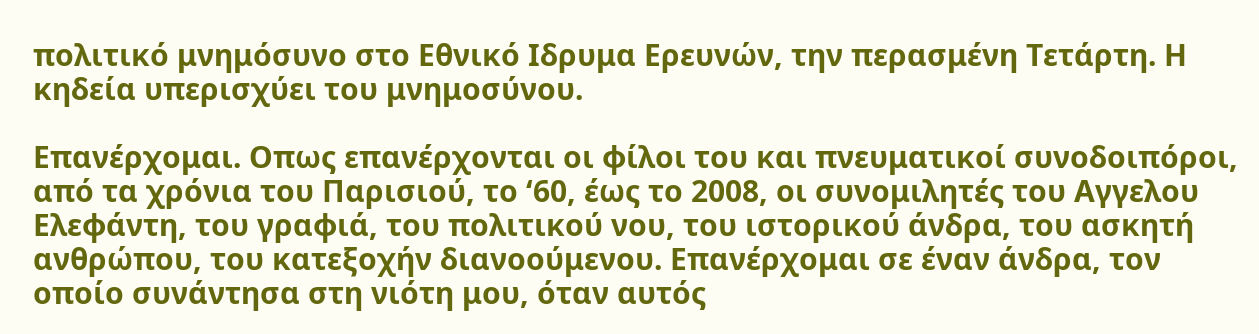πολιτικό μνημόσυνο στο Εθνικό Ιδρυμα Ερευνών, την περασμένη Τετάρτη. Η κηδεία υπερισχύει του μνημοσύνου.

Επανέρχομαι. Οπως επανέρχονται οι φίλοι του και πνευματικοί συνοδοιπόροι, από τα χρόνια του Παρισιού, το ‘60, έως το 2008, οι συνομιλητές του Αγγελου Ελεφάντη, του γραφιά, του πολιτικού νου, του ιστορικού άνδρα, του ασκητή ανθρώπου, του κατεξοχήν διανοούμενου. Επανέρχομαι σε έναν άνδρα, τον οποίο συνάντησα στη νιότη μου, όταν αυτός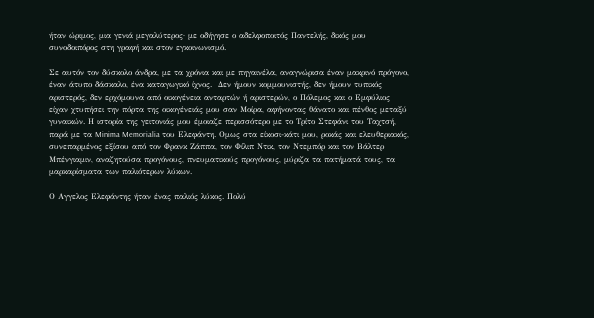ήταν ώριμος, μια γενιά μεγαλύτερος· με οδήγησε ο αδελφοποιτός Παντελής, δικός μου συνοδοιπόρος στη γραφή και στον εγκοινωνισμό.

Σε αυτόν τον δύσκολο άνδρα, με τα χρόνια και με πηγαινέλα, αναγνώρισα έναν μακρινό πρόγονο, έναν άτυπο δάσκαλο, ένα καταγωγικό ίχνος.  Δεν ήμουν κομμουνιστής, δεν ήμουν τυπικός αριστερός, δεν ερχόμουνα από οικογένεια ανταρτών ή αριστερών, ο Πόλεμος και ο Εμφύλιος είχαν χτυπήσει την πόρτα της οικογένειάς μου σαν Μοίρα, αφήνοντας θάνατο και πένθος μεταξύ γυναικών. Η ιστορία της γειτονιάς μου έμοιαζε περισσότερο με το Τρίτο Στεφάνι του Ταχτσή, παρά με τα Minima Memorialia του Ελεφάντη. Ομως στα είκοσι-κάτι μου, ροκάς και ελευθεριακός, συνεπαρμένος εξίσου από τον Φρανκ Ζάππα, τον Φίλιπ Ντικ, τον Ντεμπόρ και τον Βάλτερ Μπένγιαμιν, αναζητούσα προγόνους, πνευματικούς προγόνους, μύριζα τα πατήματά τους, τα μαρκαρίσματα των παλιότερων λύκων.

Ο Αγγελος Ελεφάντης ήταν ένας παλιός λύκος. Πολύ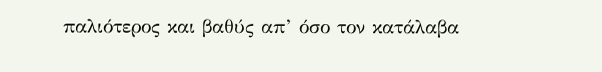παλιότερος και βαθύς απ’ όσο τον κατάλαβα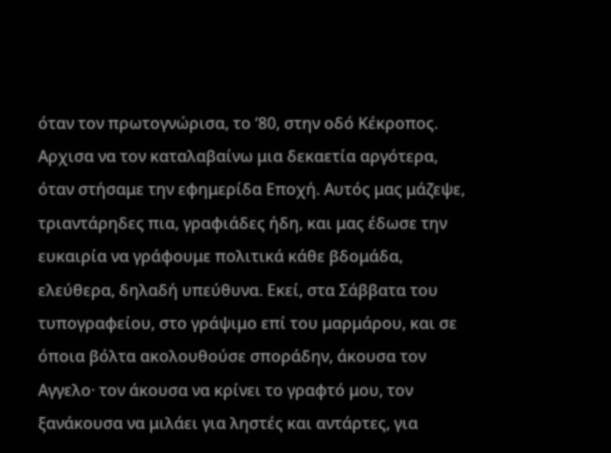όταν τον πρωτογνώρισα, το ‘80, στην οδό Κέκροπος. Αρχισα να τον καταλαβαίνω μια δεκαετία αργότερα, όταν στήσαμε την εφημερίδα Εποχή. Αυτός μας μάζεψε, τριαντάρηδες πια, γραφιάδες ήδη, και μας έδωσε την ευκαιρία να γράφουμε πολιτικά κάθε βδομάδα, ελεύθερα, δηλαδή υπεύθυνα. Εκεί, στα Σάββατα του τυπογραφείου, στο γράψιμο επί του μαρμάρου, και σε όποια βόλτα ακολουθούσε σποράδην, άκουσα τον Αγγελο· τον άκουσα να κρίνει το γραφτό μου, τον ξανάκουσα να μιλάει για ληστές και αντάρτες, για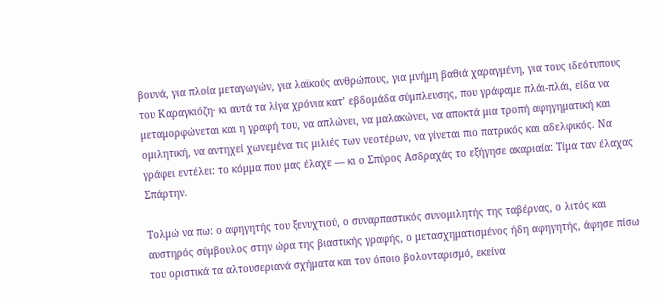βουνά, για πλοία μεταγωγών, για λαϊκούς ανθρώπους, για μνήμη βαθιά χαραγμένη, για τους ιδεότυπους του Καραγκιόζη· κι αυτά τα λίγα χρόνια κατ’ εβδομάδα σύμπλευσης, που γράφαμε πλάι-πλάι, είδα να μεταμορφώνεται και η γραφή του, να απλώνει, να μαλακώνει, να αποκτά μια τροπή αφηγηματική και ομιλητική, να αντηχεί χωνεμένα τις μιλιές των νεοτέρων, να γίνεται πιο πατρικός και αδελφικός. Να γράφει εντέλει: το κόμμα που μας έλαχε ― κι ο Σπύρος Ασδραχάς το εξήγησε ακαριαία: Τίμα ταν έλαχας Σπάρτην.

Τολμώ να πω: ο αφηγητής του ξενυχτιού, ο συναρπαστικός συνομιλητής της ταβέρνας, ο λιτός και αυστηρός σύμβουλος στην ώρα της βιαστικής γραφής, ο μετασχηματισμένος ήδη αφηγητής, άφησε πίσω του οριστικά τα αλτουσεριανά σχήματα και τον όποιο βολονταρισμό, εκείνα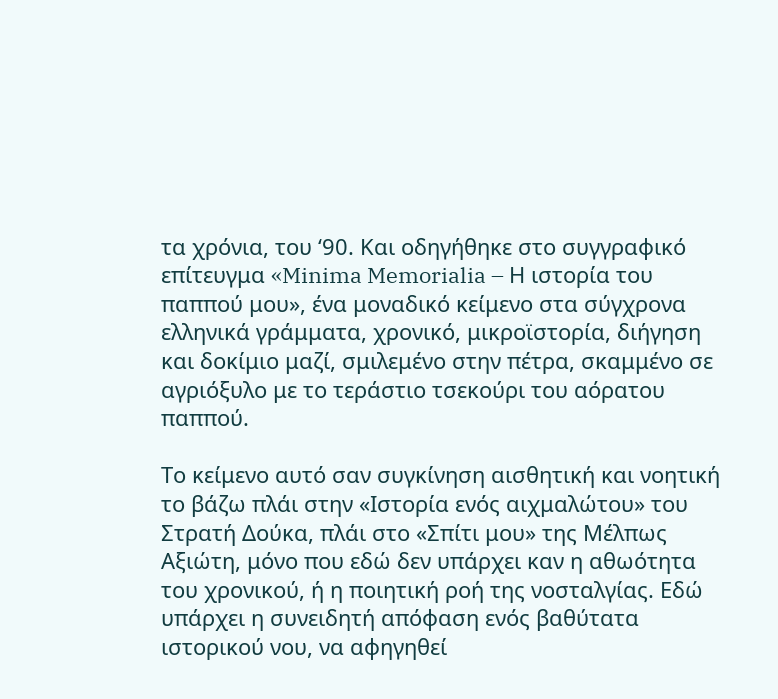τα χρόνια, του ‘90. Και οδηγήθηκε στο συγγραφικό επίτευγμα «Minima Memorialia – Η ιστορία του παππού μου», ένα μοναδικό κείμενο στα σύγχρονα ελληνικά γράμματα, χρονικό, μικροϊστορία, διήγηση και δοκίμιο μαζί, σμιλεμένο στην πέτρα, σκαμμένο σε αγριόξυλο με το τεράστιο τσεκούρι του αόρατου παππού.

Το κείμενο αυτό σαν συγκίνηση αισθητική και νοητική το βάζω πλάι στην «Ιστορία ενός αιχμαλώτου» του Στρατή Δούκα, πλάι στο «Σπίτι μου» της Μέλπως Αξιώτη, μόνο που εδώ δεν υπάρχει καν η αθωότητα του χρονικού, ή η ποιητική ροή της νοσταλγίας. Εδώ υπάρχει η συνειδητή απόφαση ενός βαθύτατα ιστορικού νου, να αφηγηθεί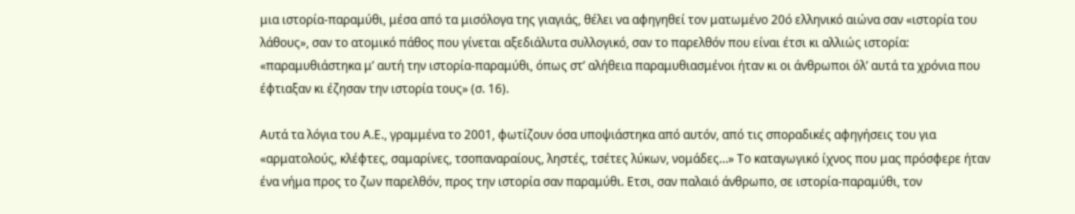μια ιστορία-παραμύθι, μέσα από τα μισόλογα της γιαγιάς, θέλει να αφηγηθεί τον ματωμένο 20ό ελληνικό αιώνα σαν «ιστορία του λάθους», σαν το ατομικό πάθος που γίνεται αξεδιάλυτα συλλογικό, σαν το παρελθόν που είναι έτσι κι αλλιώς ιστορία: «παραμυθιάστηκα μ’ αυτή την ιστορία-παραμύθι, όπως στ’ αλήθεια παραμυθιασμένοι ήταν κι οι άνθρωποι όλ’ αυτά τα χρόνια που έφτιαξαν κι έζησαν την ιστορία τους» (σ. 16).

Αυτά τα λόγια του Α.Ε., γραμμένα το 2001, φωτίζουν όσα υποψιάστηκα από αυτόν, από τις σποραδικές αφηγήσεις του για «αρματολούς, κλέφτες, σαμαρίνες, τσοπαναραίους, ληστές, τσέτες λύκων, νομάδες…» Το καταγωγικό ίχνος που μας πρόσφερε ήταν ένα νήμα προς το ζων παρελθόν, προς την ιστορία σαν παραμύθι. Ετσι, σαν παλαιό άνθρωπο, σε ιστορία-παραμύθι, τον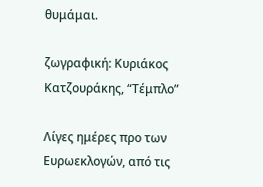θυμάμαι.

ζωγραφική: Κυριάκος Κατζουράκης, “Τέμπλο”

Λίγες ημέρες προ των Ευρωεκλογών, από τις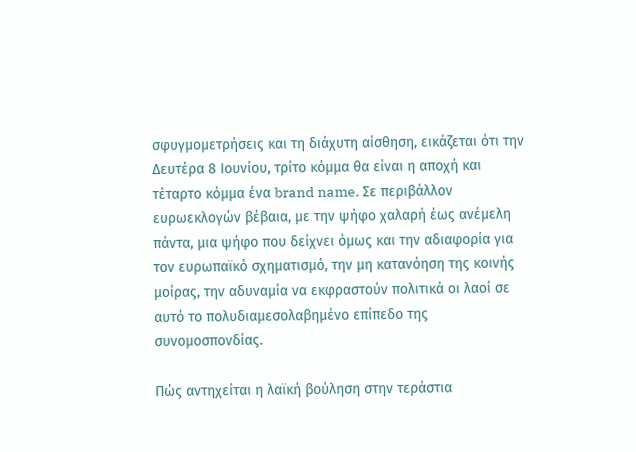σφυγμομετρήσεις και τη διάχυτη αίσθηση, εικάζεται ότι την Δευτέρα 8 Ιουνίου, τρίτο κόμμα θα είναι η αποχή και τέταρτο κόμμα ένα brand name. Σε περιβάλλον ευρωεκλογών βέβαια, με την ψήφο χαλαρή έως ανέμελη πάντα, μια ψήφο που δείχνει όμως και την αδιαφορία για τον ευρωπαϊκό σχηματισμό, την μη κατανόηση της κοινής μοίρας, την αδυναμία να εκφραστούν πολιτικά οι λαοί σε αυτό το πολυδιαμεσολαβημένο επίπεδο της συνομοσπονδίας.

Πώς αντηχείται η λαϊκή βούληση στην τεράστια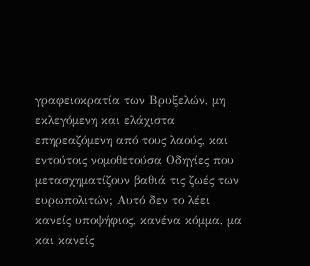γραφειοκρατία των Βρυξελών, μη εκλεγόμενη και ελάχιστα επηρεαζόμενη από τους λαούς, και εντούτοις νομοθετούσα Οδηγίες που μετασχηματίζουν βαθιά τις ζωές των ευρωπολιτών; Αυτό δεν το λέει κανείς υποψήφιος, κανένα κόμμα, μα και κανείς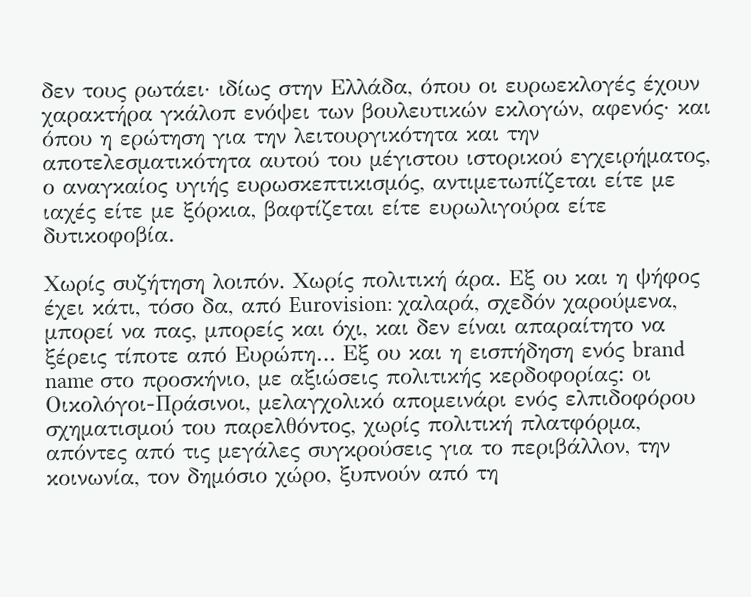δεν τους ρωτάει· ιδίως στην Ελλάδα, όπου οι ευρωεκλογές έχουν χαρακτήρα γκάλοπ ενόψει των βουλευτικών εκλογών, αφενός· και όπου η ερώτηση για την λειτουργικότητα και την αποτελεσματικότητα αυτού του μέγιστου ιστορικού εγχειρήματος, ο αναγκαίος υγιής ευρωσκεπτικισμός, αντιμετωπίζεται είτε με ιαχές είτε με ξόρκια, βαφτίζεται είτε ευρωλιγούρα είτε δυτικοφοβία.

Χωρίς συζήτηση λοιπόν. Χωρίς πολιτική άρα. Εξ ου και η ψήφος έχει κάτι, τόσο δα, από Eurovision: χαλαρά, σχεδόν χαρούμενα, μπορεί να πας, μπορείς και όχι, και δεν είναι απαραίτητο να ξέρεις τίποτε από Ευρώπη… Εξ ου και η εισπήδηση ενός brand name στο προσκήνιο, με αξιώσεις πολιτικής κερδοφορίας: οι Οικολόγοι-Πράσινοι, μελαγχολικό απομεινάρι ενός ελπιδοφόρου σχηματισμού του παρελθόντος, χωρίς πολιτική πλατφόρμα, απόντες από τις μεγάλες συγκρούσεις για το περιβάλλον, την κοινωνία, τον δημόσιο χώρο, ξυπνούν από τη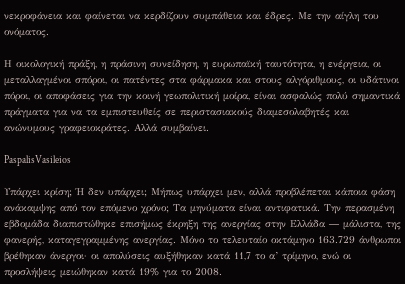νεκροφάνεια και φαίνεται να κερδίζουν συμπάθεια και έδρες. Με την αίγλη του ονόματος.

Η οικολογική πράξη, η πράσινη συνείδηση, η ευρωπαϊκή ταυτότητα, η ενέργεια, οι μεταλλαγμένοι σπόροι, οι πατέντες στα φάρμακα και στους αλγόριθμους, οι υδάτινοι πόροι, οι αποφάσεις για την κοινή γεωπολιτική μοίρα, είναι ασφαλώς πολύ σημαντικά πράγματα για να τα εμπιστευθείς σε περιστασιακούς διαμεσολαβητές και ανώνυμους γραφειοκράτες. Αλλά συμβαίνει.

PaspalisVasileios

Υπάρχει κρίση; Ή δεν υπάρχει; Μήπως υπάρχει μεν, αλλά προβλέπεται κάποια φάση ανάκαμψης από τον επόμενο χρόνο; Τα μηνύματα είναι αντιφατικά. Την περασμένη εβδομάδα διαπιστώθηκε επισήμως έκρηξη της ανεργίας στην Ελλάδα ― μάλιστα, της φανερής, καταγεγραμμένης ανεργίας. Μόνο το τελευταίο οκτάμηνο 163.729 άνθρωποι βρέθηκαν άνεργοι· οι απολύσεις αυξήθηκαν κατά 11,7 το α’ τρίμηνο, ενώ οι προσλήψεις μειώθηκαν κατά 19% για το 2008.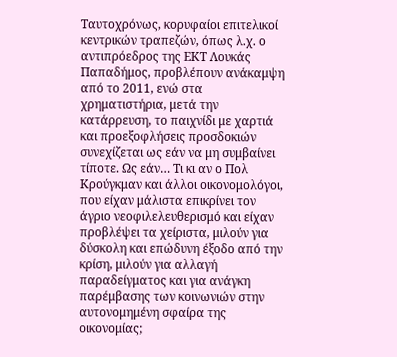Ταυτοχρόνως, κορυφαίοι επιτελικοί κεντρικών τραπεζών, όπως λ.χ. ο αντιπρόεδρος της ΕΚΤ Λουκάς Παπαδήμος, προβλέπουν ανάκαμψη από το 2011, ενώ στα χρηματιστήρια, μετά την κατάρρευση, το παιχνίδι με χαρτιά και προεξοφλήσεις προσδοκιών συνεχίζεται ως εάν να μη συμβαίνει τίποτε. Ως εάν… Τι κι αν ο Πολ Κρούγκμαν και άλλοι οικονομολόγοι, που είχαν μάλιστα επικρίνει τον άγριο νεοφιλελευθερισμό και είχαν προβλέψει τα χείριστα, μιλούν για δύσκολη και επώδυνη έξοδο από την κρίση, μιλούν για αλλαγή παραδείγματος και για ανάγκη παρέμβασης των κοινωνιών στην αυτονομημένη σφαίρα της οικονομίας;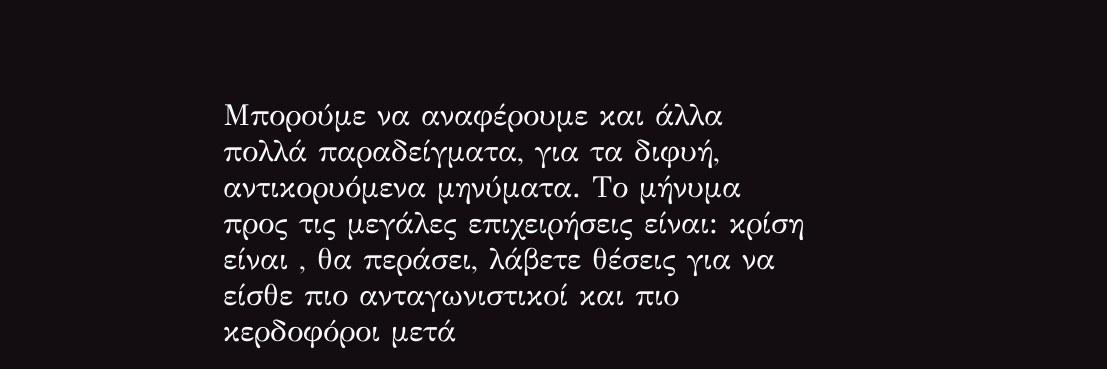Μπορούμε να αναφέρουμε και άλλα πολλά παραδείγματα, για τα διφυή, αντικορυόμενα μηνύματα. Το μήνυμα προς τις μεγάλες επιχειρήσεις είναι: κρίση είναι , θα περάσει, λάβετε θέσεις για να είσθε πιο ανταγωνιστικοί και πιο κερδοφόροι μετά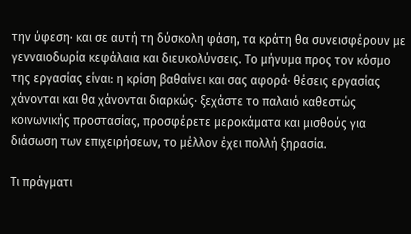την ύφεση· και σε αυτή τη δύσκολη φάση, τα κράτη θα συνεισφέρουν με γενναιοδωρία κεφάλαια και διευκολύνσεις. Το μήνυμα προς τον κόσμο της εργασίας είναι: η κρίση βαθαίνει και σας αφορά· θέσεις εργασίας χάνονται και θα χάνονται διαρκώς· ξεχάστε το παλαιό καθεστώς κοινωνικής προστασίας, προσφέρετε μεροκάματα και μισθούς για διάσωση των επιχειρήσεων, το μέλλον έχει πολλή ξηρασία.

Τι πράγματι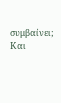συμβαίνει; Και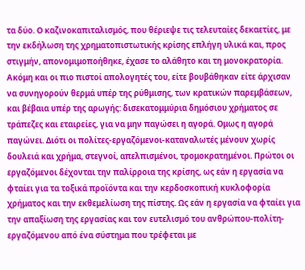τα δύο. Ο καζινοκαπιταλισμός, που θέριεψε τις τελευταίες δεκαετίες, με την εκδήλωση της χρηματοπιστωτικής κρίσης επλήγη υλικά και, προς στιγμήν, απονομιμοποήθηκε, έχασε το αλάθητο και τη μονοκρατορία. Ακόμη και οι πιο πιστοί απολογητές του, είτε βουβάθηκαν είτε άρχισαν να συνηγορούν θερμά υπέρ της ρύθμισης, των κρατικών παρεμβάσεων, και βέβαια υπέρ της αρωγής: δισεκατομμύρια δημόσιου χρήματος σε τράπεζες και εταιρείες, για να μην παγώσει η αγορά. Ομως η αγορά παγώνει. Διότι οι πολίτες-εργαζόμενοι-καταναλωτές μένουν χωρίς δουλειά και χρήμα, στεγνοί, απελπισμένοι, τρομοκρατημένοι. Πρώτοι οι εργαζόμενοι δέχονται την παλίρροια της κρίσης, ως εάν η εργασία να φταίει για τα τοξικά προϊόντα και την κερδοσκοπική κυκλοφορία χρήματος και την εκθεμελίωση της πίστης. Ως εάν η εργασία να φταίει για την απαξίωση της εργασίας και τον ευτελισμό του ανθρώπου-πολίτη-εργαζόμενου από ένα σύστημα που τρέφεται με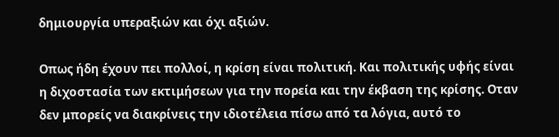δημιουργία υπεραξιών και όχι αξιών.

Οπως ήδη έχουν πει πολλοί, η κρίση είναι πολιτική. Και πολιτικής υφής είναι η διχοστασία των εκτιμήσεων για την πορεία και την έκβαση της κρίσης. Οταν δεν μπορείς να διακρίνεις την ιδιοτέλεια πίσω από τα λόγια, αυτό το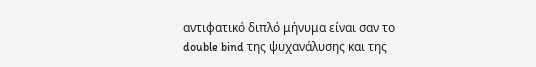αντιφατικό διπλό μήνυμα είναι σαν το double bind της ψυχανάλυσης και της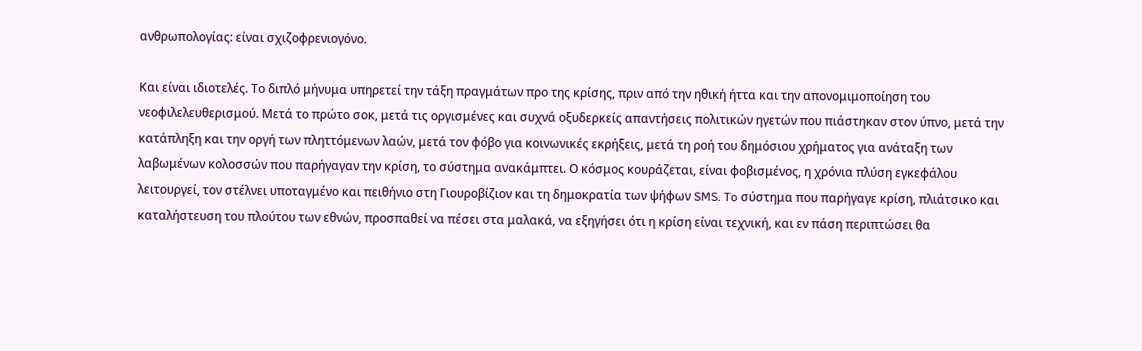ανθρωπολογίας: είναι σχιζοφρενιογόνο.

Και είναι ιδιοτελές. Το διπλό μήνυμα υπηρετεί την τάξη πραγμάτων προ της κρίσης, πριν από την ηθική ήττα και την απονομιμοποίηση του νεοφιλελευθερισμού. Μετά το πρώτο σοκ, μετά τις οργισμένες και συχνά οξυδερκείς απαντήσεις πολιτικών ηγετών που πιάστηκαν στον ύπνο, μετά την κατάπληξη και την οργή των πληττόμενων λαών, μετά τον φόβο για κοινωνικές εκρήξεις, μετά τη ροή του δημόσιου χρήματος για ανάταξη των λαβωμένων κολοσσών που παρήγαγαν την κρίση, το σύστημα ανακάμπτει. Ο κόσμος κουράζεται, είναι φοβισμένος, η χρόνια πλύση εγκεφάλου λειτουργεί, τον στέλνει υποταγμένο και πειθήνιο στη Γιουροβίζιον και τη δημοκρατία των ψήφων SMS. To σύστημα που παρήγαγε κρίση, πλιάτσικο και καταλήστευση του πλούτου των εθνών, προσπαθεί να πέσει στα μαλακά, να εξηγήσει ότι η κρίση είναι τεχνική, και εν πάση περιπτώσει θα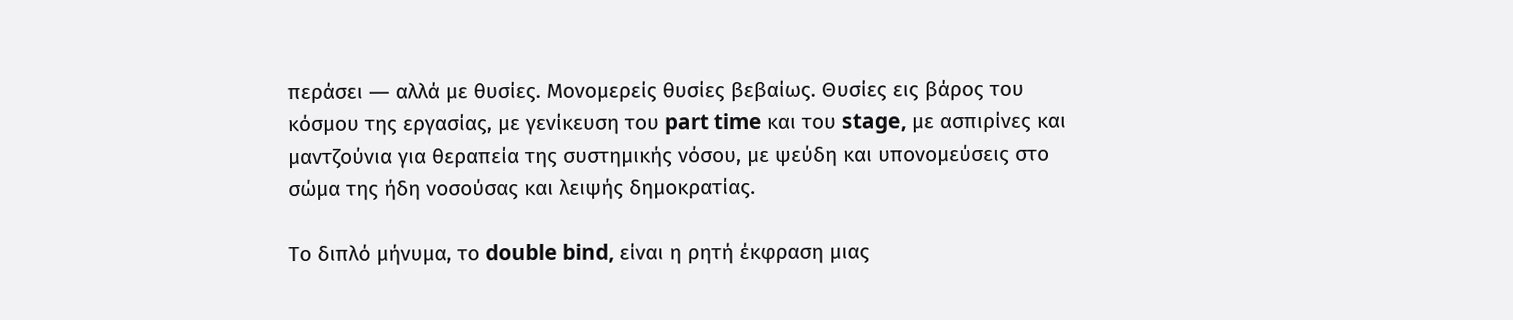περάσει ― αλλά με θυσίες. Μονομερείς θυσίες βεβαίως. Θυσίες εις βάρος του κόσμου της εργασίας, με γενίκευση τoυ part time και του stage, με ασπιρίνες και μαντζούνια για θεραπεία της συστημικής νόσου, με ψεύδη και υπονομεύσεις στο σώμα της ήδη νοσούσας και λειψής δημοκρατίας.

Το διπλό μήνυμα, το double bind, είναι η ρητή έκφραση μιας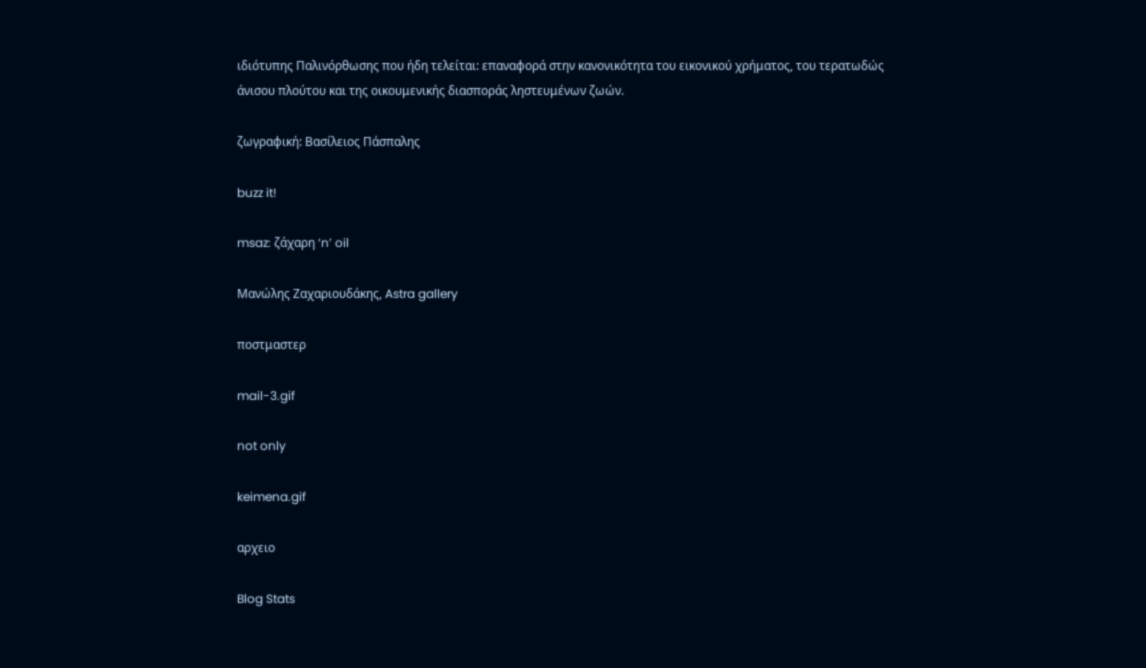ιδιότυπης Παλινόρθωσης που ήδη τελείται: επαναφορά στην κανονικότητα του εικονικού χρήματος, του τερατωδώς άνισου πλούτου και της οικουμενικής διασποράς ληστευμένων ζωών.

ζωγραφική: Βασίλειος Πάσπαλης

buzz it!

msaz: ζάχαρη ‘n’ oil

Μανώλης Ζαχαριουδάκης, Astra gallery

ποστμαστερ

mail-3.gif

not only

keimena.gif

αρχειο

Blog Stats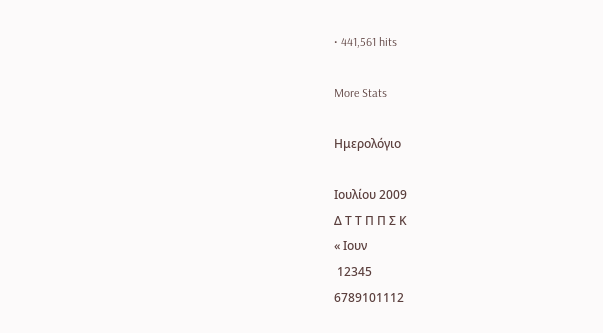• 441,561 hits

More Stats

Ημερολόγιο

Ιουλίου 2009
Δ Τ Τ Π Π Σ Κ
« Ιουν
 12345
6789101112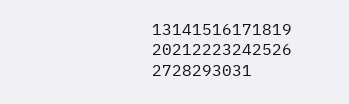13141516171819
20212223242526
2728293031